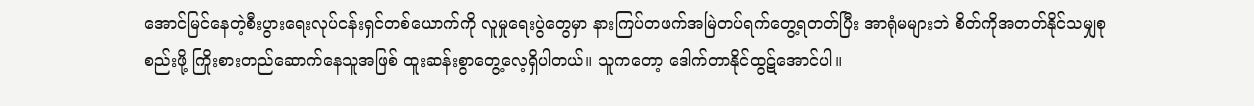အောင်မြင်နေတဲ့စီးပွားရေးလုပ်ငန်းရှင်တစ်ယောက်ကို လူမှုရေးပွဲတွေမှာ နားကြပ်တဖက်အမြဲတပ်ရက်တွေ့ရတတ်ပြီး အာရုံမများဘဲ စိတ်ကိုအတတ်နိုင်သမျှစုစည်းဖို့ ကြိုးစားတည်ဆောက်နေသူအဖြစ် ထူးဆန်းစွာတွေ့လေ့ရှိပါတယ်။ သူကတော့ ဒေါက်တာနိုင်ထွဋ်အောင်ပါ။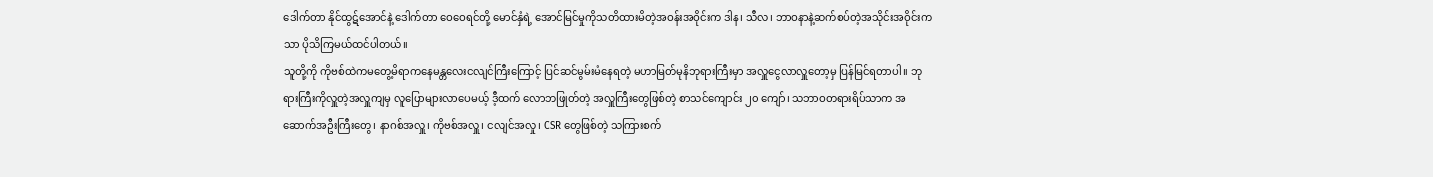ဒေါက်တာ နိုင်ထွဋ်အောင်နဲ့ ဒေါက်တာ ဝေဝေရင်တို့ မောင်နှံရဲ့ အောင်မြင်မှုကိုသတိထားမိတဲ့အဝန်းအဝိုင်းက ဒါန၊ သီလ၊ ဘာဝနာနဲ့ဆက်စပ်တဲ့အသိုင်းအဝိုင်းကသာ ပိုသိကြမယ်ထင်ပါတယ်။
သူတို့ကို ကိုဗစ်ထဲကမတွေ့မိရာကနေမန္တလေးငလျင်ကြီးကြောင့် ပြင်ဆင်မွမ်းမံနေရတဲ့ မဟာမြတ်မုနိဘုရားကြီးမှာ အလှူငွေလာလှူတော့မှ ပြန်မြင်ရတာပါ။ ဘုရားကြီးကိုလှူတဲ့အလှူကျမှ လူပြောများလာပေမယ့် ဒီ့ထက် လောဘဖြုတ်တဲ့ အလှူကြီးတွေဖြစ်တဲ့ စာသင်ကျောင်း ၂၀ ကျော်၊ သဘာဝတရားရိပ်သာက အဆောက်အဦးကြီးတွေ၊ နာဂစ်အလှူ၊ ကိုဗစ်အလှူ၊ ငလျင်အလှု၊ CSR တွေဖြစ်တဲ့ သကြားစက်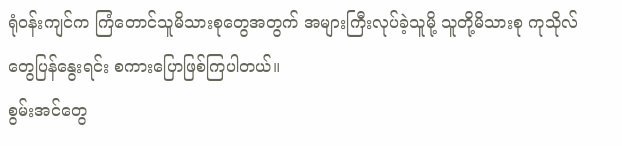ရုံဝန်းကျင်က ကြံတောင်သူမိသားစုတွေအတွက် အများကြီးလုပ်ခဲ့သူမို့ သူတို့မိသားစု ကုသိုလ်တွေပြန်နွေးရင်း စကားပြောဖြစ်ကြပါတယ်။
စွမ်းအင်တွေ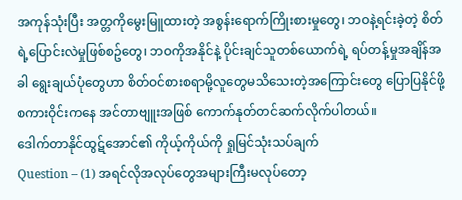အကုန်သုံးပြီး အတ္တကိုမွေးမြူထားတဲ့ အစွန်းရောက်ကြိုးစားမှုတွေ၊ ဘဝနဲ့ရင်းခဲ့တဲ့ စိတ်ရဲ့ပြောင်းလဲမှုဖြစ်စဥ်တွေ၊ ဘဝကိုအနိုင်နဲ့ ပိုင်းချင်သူတစ်ယောက်ရဲ့ ရပ်တန့်မှုအချိန်အခါ ရွေးချယ်ပုံတွေဟာ စိတ်ဝင်စားစရာမို့လူတွေမသိသေးတဲ့အကြောင်းတွေ ပြောပြနိုင်ဖို့စကားဝိုင်းကနေ အင်တာဗျူးအဖြစ် ကောက်နုတ်တင်ဆက်လိုက်ပါတယ်။
ဒေါက်တာနိုင်ထွဋ်အောင်၏ ကိုယ့်ကိုယ်ကို ရှုမြင်သုံးသပ်ချက်
Question – (1) အရင်လိုအလုပ်တွေအများကြီးမလုပ်တော့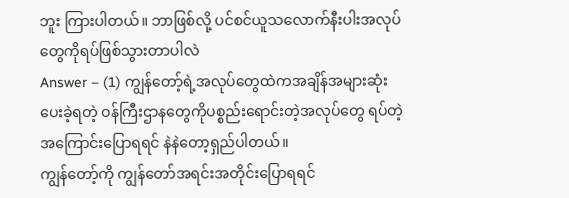ဘူး ကြားပါတယ်။ ဘာဖြစ်လို့ ပင်စင်ယူသလောက်နီးပါးအလုပ်တွေကိုရပ်ဖြစ်သွားတာပါလဲ
Answer – (1) ကျွန်တော့်ရဲ့အလုပ်တွေထဲကအချိန်အများဆုံးပေးခဲ့ရတဲ့ ဝန်ကြီးဌာနတွေကိုပစ္စည်းရောင်းတဲ့အလုပ်တွေ ရပ်တဲ့အကြောင်းပြောရရင် နဲနဲတော့ရှည်ပါတယ်။
ကျွန်တော့်ကို ကျွန်တော်အရင်းအတိုင်းပြောရရင်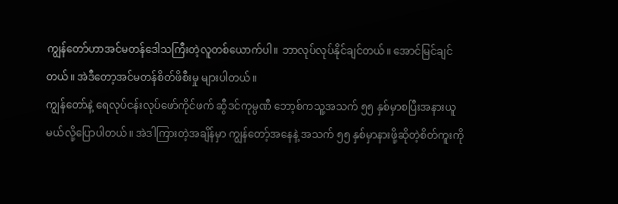ကျွန်တော်ဟာအင်မတန်ဒေါသကြီးတဲ့လူတစ်ယောက်ပါ။ ဘာလုပ်လုပ်နိုင်ချင်တယ်။ အောင်မြင်ချင်တယ်။ အဲဒီတော့အင်မတန်စိတ်ဖိစီးမှု များပါတယ်။
ကျွန်တော်နဲ့ ရေလုပ်ငန်းလုပ်ဖော်ကိုင်ဖက် ဆွီဒင်ကုမ္ပဏီ ဘော့စ်ကသူ့အသက် ၅၅ နှစ်မှာစပြီးအနားယူမယ်လို့ပြောပါတယ်။ အဲဒါကြားတဲ့အချိန်မှာ ကျွန်တော့်အနေနဲ့ အသက် ၅၅ နှစ်မှာနားဖို့ဆိုတဲ့စိတ်ကူးကို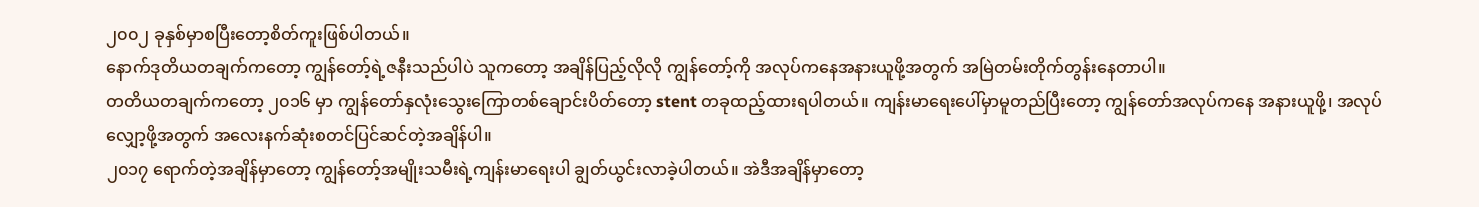၂၀၀၂ ခုနှစ်မှာစပြီးတော့စိတ်ကူးဖြစ်ပါတယ်။
နောက်ဒုတိယတချက်ကတော့ ကျွန်တော့်ရဲ့ဇနီးသည်ပါပဲ သူကတော့ အချိန်ပြည့်လိုလို ကျွန်တော့်ကို အလုပ်ကနေအနားယူဖို့အတွက် အမြဲတမ်းတိုက်တွန်းနေတာပါ။
တတိယတချက်ကတော့ ၂၀၁၆ မှာ ကျွန်တော်နှလုံးသွေးကြောတစ်ချောင်းပိတ်တော့ stent တခုထည့်ထားရပါတယ်။ ကျန်းမာရေးပေါ်မှာမူတည်ပြီးတော့ ကျွန်တော်အလုပ်ကနေ အနားယူဖို့၊ အလုပ်လျှော့ဖို့အတွက် အလေးနက်ဆုံးစတင်ပြင်ဆင်တဲ့အချိန်ပါ။
၂၀၁၇ ရောက်တဲ့အချိန်မှာတော့ ကျွန်တော့်အမျိုးသမီးရဲ့ကျန်းမာရေးပါ ချွတ်ယွင်းလာခဲ့ပါတယ်။ အဲဒီအချိန်မှာတော့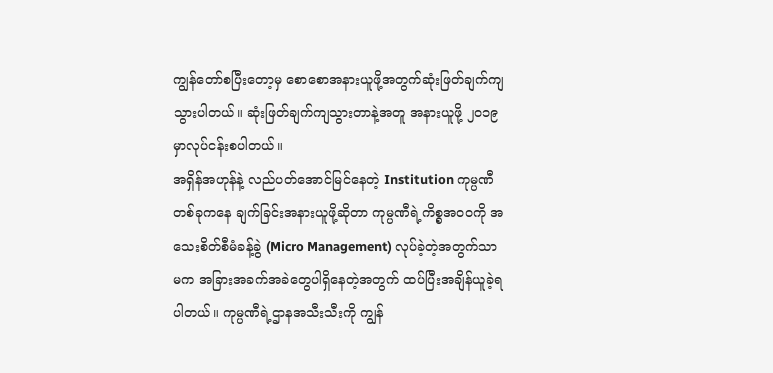ကျွန်တော်စပြီးတော့မှ စောစောအနားယူဖို့အတွက်ဆုံးဖြတ်ချက်ကျသွားပါတယ်။ ဆုံးဖြတ်ချက်ကျသွားတာနဲ့အတူ အနားယူဖို့ ၂၀၁၉ မှာလုပ်ငန်းစပါတယ်။
အရှိန်အဟုန်နဲ့ လည်ပတ်အောင်မြင်နေတဲ့ Institution ကုမ္ပဏီတစ်ခုကနေ ချက်ခြင်းအနားယူဖို့ဆိုတာ ကုမ္ပဏီရဲ့ကိစ္စအဝဝကို အသေးစိတ်စီမံခန့်ခွဲ (Micro Management) လုပ်ခဲ့တဲ့အတွက်သာမက အခြားအခက်အခဲတွေပါရှိနေတဲ့အတွက် ထပ်ပြီးအချိန်ယူခဲ့ရပါတယ်။ ကုမ္ပဏီရဲ့ဌာနအသီးသီးကို ကျွန်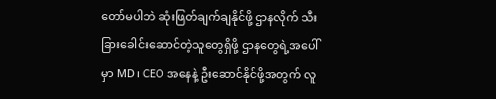တော်မပါဘဲ ဆုံးဖြတ်ချက်ချနိုင်ဖို့ ဌာနလိုက် သီးခြားခေါင်းဆောင်တဲ့သူတွေရှိဖို့ ဌာနတွေရဲ့အပေါ်မှာ MD၊ CEO အနေနဲ့ ဦးဆောင်နိုင်ဖို့အတွက် လူ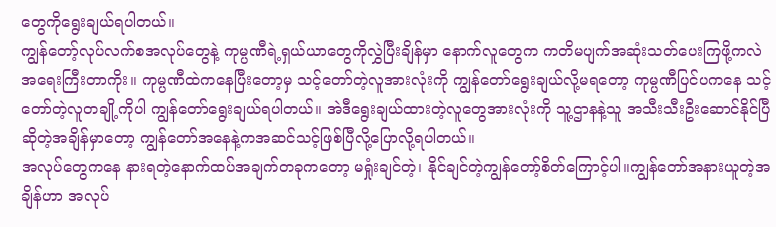တွေကိုရွေးချယ်ရပါတယ်။
ကျွန်တော့်လုပ်လက်စအလုပ်တွေနဲ့ ကုမ္ပဏီရဲ့ရှယ်ယာတွေကိုလွှဲပြီးချိန်မှာ နောက်လူတွေက ကတိမပျက်အဆုံးသတ်ပေးကြဖို့ကလဲ အရေးကြီးတာကိုး။ ကုမ္ပဏီထဲကနေပြီးတော့မှ သင့်တော်တဲ့လူအားလုံးကို ကျွန်တော်ရွေးချယ်လို့မရတော့ ကုမ္ပဏီပြင်ပကနေ သင့်တော်တဲ့လူတချို့ကိုပါ ကျွန်တော်ရွေးချယ်ရပါတယ်။ အဲဒီရွေးချယ်ထားတဲ့လူတွေအားလုံးကို သူ့ဌာနနဲ့သူ အသီးသီးဦးဆောင်နိုင်ပြီဆိုတဲ့အချိန်မှာတော့ ကျွန်တော်အနေနဲ့ကအဆင်သင့်ဖြစ်ပြီလို့ပြောလို့ရပါတယ်။
အလုပ်တွေကနေ နားရတဲ့နောက်ထပ်အချက်တခုကတော့ မရှုံးချင်တဲ့၊ နိုင်ချင်တဲ့ကျွန်တော့်စိတ်ကြောင့်ပါ။ကျွန်တော်အနားယူတဲ့အချိန်ဟာ အလုပ်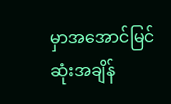မှာအအောင်မြင်ဆုံးအချိန်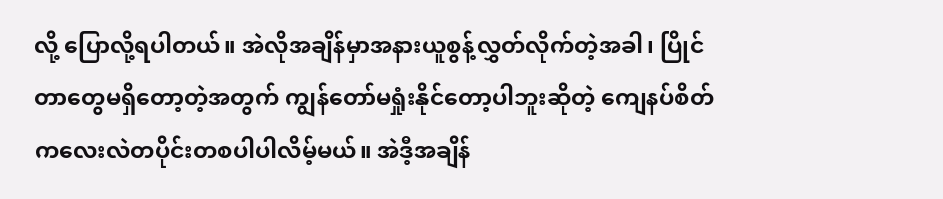လို့ ပြောလို့ရပါတယ်။ အဲလိုအချိန်မှာအနားယူစွန့်လွှတ်လိုက်တဲ့အခါ၊ ပြိုင်တာတွေမရှိတော့တဲ့အတွက် ကျွန်တော်မရှုံးနိုင်တော့ပါဘူးဆိုတဲ့ ကျေနပ်စိတ်ကလေးလဲတပိုင်းတစပါပါလိမ့်မယ်။ အဲဒီ့အချိန်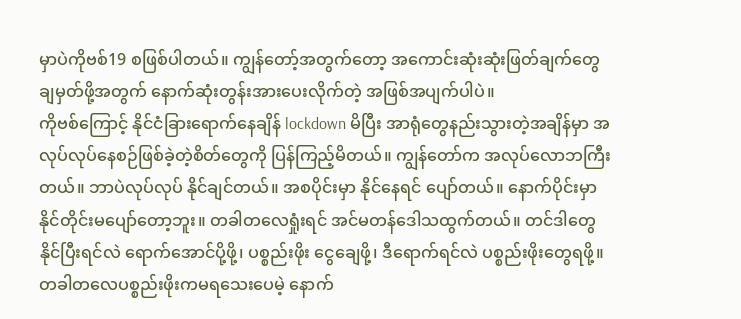မှာပဲကိုဗစ်19 စဖြစ်ပါတယ်။ ကျွန်တော့်အတွက်တော့ အကောင်းဆုံးဆုံးဖြတ်ချက်တွေချမှတ်ဖို့အတွက် နောက်ဆုံးတွန်းအားပေးလိုက်တဲ့ အဖြစ်အပျက်ပါပဲ။
ကိုဗစ်ကြောင့် နိုင်ငံခြားရောက်နေချိန် lockdown မိပြီး အာရုံတွေနည်းသွားတဲ့အချိန်မှာ အလုပ်လုပ်နေစဉ်ဖြစ်ခဲ့တဲ့စိတ်တွေကို ပြန်ကြည့်မိတယ်။ ကျွန်တော်က အလုပ်လောဘကြီးတယ်။ ဘာပဲလုပ်လုပ် နိုင်ချင်တယ်။ အစပိုင်းမှာ နိုင်နေရင် ပျော်တယ်။ နောက်ပိုင်းမှာ နိုင်တိုင်းမပျော်တော့ဘူး။ တခါတလေရှုံးရင် အင်မတန်ဒေါသထွက်တယ်။ တင်ဒါတွေနိုင်ပြီးရင်လဲ ရောက်အောင်ပို့ဖို့၊ ပစ္စည်းဖိုး ငွေချေဖို့၊ ဒီရောက်ရင်လဲ ပစ္စည်းဖိုးတွေရဖို့။ တခါတလေပစ္စည်းဖိုးကမရသေးပေမဲ့ နောက်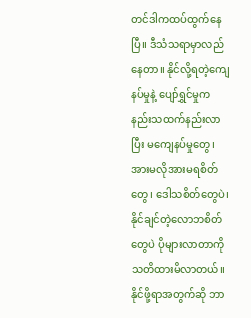တင်ဒါကထပ်ထွက်နေပြီ။ ဒီသံသရာမှာလည်နေတာ။ နိုင်လို့ရတဲ့ကျေနပ်မှုနဲ့ ပျော်ရွှင်မှုက နည်းသထက်နည်းလာပြီး မကျေနပ်မှုတွေ၊ အားမလိုအားမရစိတ်တွေ၊ ဒေါသစိတ်တွေပဲ၊ နိုင်ချင်တဲ့လောဘစိတ်တွေပဲ ပိုများလာတာကို သတိထားမိလာတယ်။ နိုင်ဖို့ရာအတွက်ဆို ဘာ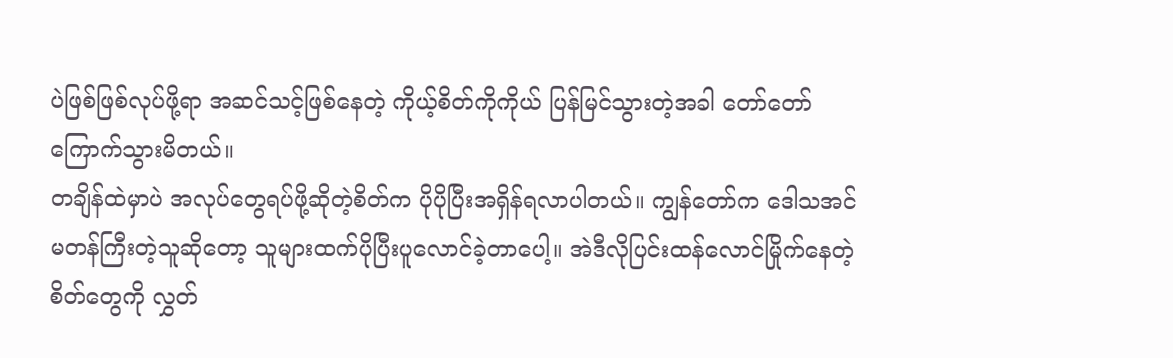ပဲဖြစ်ဖြစ်လုပ်ဖို့ရာ အဆင်သင့်ဖြစ်နေတဲ့ ကိုယ့်စိတ်ကိုကိုယ် ပြန်မြင်သွားတဲ့အခါ တော်တော်ကြောက်သွားမိတယ်။
တချိန်ထဲမှာပဲ အလုပ်တွေရပ်ဖို့ဆိုတဲ့စိတ်က ပိုပိုပြီးအရှိန်ရလာပါတယ်။ ကျွန်တော်က ဒေါသအင်မတန်ကြီးတဲ့သူဆိုတော့ သူများထက်ပိုပြီးပူလောင်ခဲ့တာပေါ့။ အဲဒီလိုပြင်းထန်လောင်မြိုက်နေတဲ့စိတ်တွေကို လွှတ်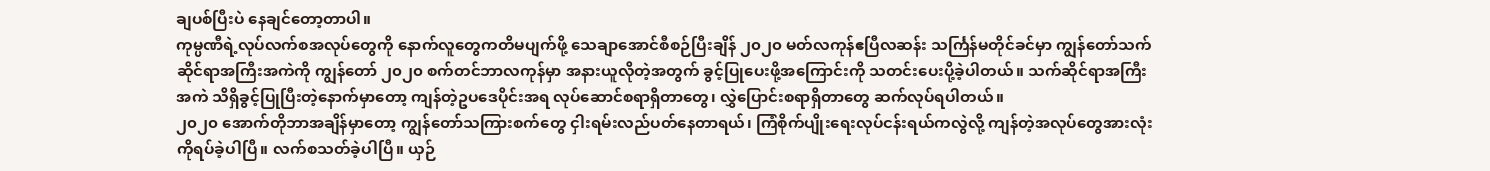ချပစ်ပြီးပဲ နေချင်တော့တာပါ။
ကုမ္ပဏီရဲ့လုပ်လက်စအလုပ်တွေကို နောက်လူတွေကတိမပျက်ဖို့ သေချာအောင်စီစဉ်ပြီးချိန် ၂၀၂၀ မတ်လကုန်ဧပြီလဆန်း သင်္ကြန်မတိုင်ခင်မှာ ကျွန်တော်သက်ဆိုင်ရာအကြီးအကဲကို ကျွန်တော် ၂၀၂၀ စက်တင်ဘာလကုန်မှာ အနားယူလိုတဲ့အတွက် ခွင့်ပြုပေးဖို့အကြောင်းကို သတင်းပေးပို့ခဲ့ပါတယ်။ သက်ဆိုင်ရာအကြီးအကဲ သိရှိခွင့်ပြုပြီးတဲ့နောက်မှာတော့ ကျန်တဲ့ဥပဒေပိုင်းအရ လုပ်ဆောင်စရာရှိတာတွေ၊ လွှဲပြောင်းစရာရှိတာတွေ ဆက်လုပ်ရပါတယ်။
၂၀၂၀ အောက်တိုဘာအချိန်မှာတော့ ကျွန်တော်သကြားစက်တွေ ငှါးရမ်းလည်ပတ်နေတာရယ်၊ ကြံစိုက်ပျိုးရေးလုပ်ငန်းရယ်ကလွဲလို့ ကျန်တဲ့အလုပ်တွေအားလုံးကိုရပ်ခဲ့ပါပြီ။ လက်စသတ်ခဲ့ပါပြီ။ ယှဉ်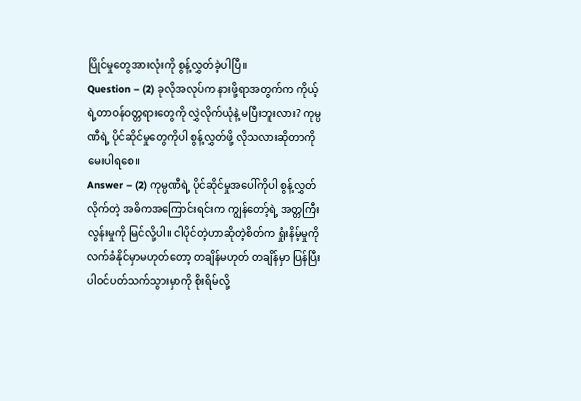ပြိုင်မှုတွေအားလုံးကို စွန့်လွှတ်ခဲ့ပါပြီ။
Question – (2) ခုလိုအလုပ်က နားဖို့ရာအတွက်က ကိုယ့်ရဲ့တာဝန်ဝတ္တရားတွေကို လွှဲလိုက်ယုံနဲ့ မပြီးဘူးလား? ကုမ္ပဏီရဲ့ ပိုင်ဆိုင်မှုတွေကိုပါ စွန့်လွှတ်ဖို့ လိုသလားဆိုတာကို မေးပါရစေ။
Answer – (2) ကုမ္ပဏီရဲ့ ပိုင်ဆိုင်မှုအပေါ်ကိုပါ စွန့်လွှတ်လိုက်တဲ့ အဓိကအကြောင်းရင်းက ကျွန်တော့်ရဲ့ အတ္တကြီးလွန်းမှုကို မြင်လို့ပါ။ ငါပိုင်တဲ့ဟာဆိုတဲ့စိတ်က ရှုံးနိမ့်မှုကို လက်ခံနိုင်မှာမဟုတ်တော့ တချိန်မဟုတ် တချိန်မှာ ပြန်ပြီးပါဝင်ပတ်သက်သွားမှာကို စိုးရိမ်လို့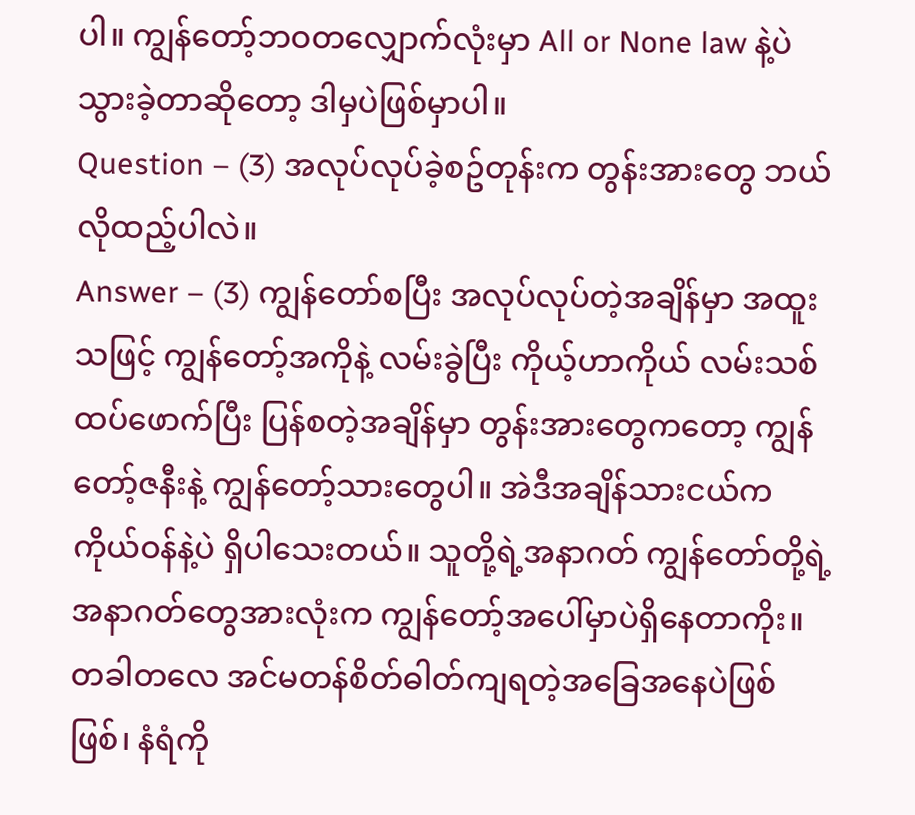ပါ။ ကျွန်တော့်ဘဝတလျှောက်လုံးမှာ All or None law နဲ့ပဲ သွားခဲ့တာဆိုတော့ ဒါမှပဲဖြစ်မှာပါ။
Question – (3) အလုပ်လုပ်ခဲ့စဥ်တုန်းက တွန်းအားတွေ ဘယ်လိုထည့်ပါလဲ။
Answer – (3) ကျွန်တော်စပြီး အလုပ်လုပ်တဲ့အချိန်မှာ အထူးသဖြင့် ကျွန်တော့်အကိုနဲ့ လမ်းခွဲပြီး ကိုယ့်ဟာကိုယ် လမ်းသစ်ထပ်ဖောက်ပြီး ပြန်စတဲ့အချိန်မှာ တွန်းအားတွေကတော့ ကျွန်တော့်ဇနီးနဲ့ ကျွန်တော့်သားတွေပါ။ အဲဒီအချိန်သားငယ်က ကိုယ်ဝန်နဲ့ပဲ ရှိပါသေးတယ်။ သူတို့ရဲ့အနာဂတ် ကျွန်တော်တို့ရဲ့အနာဂတ်တွေအားလုံးက ကျွန်တော့်အပေါ်မှာပဲရှိနေတာကိုး။ တခါတလေ အင်မတန်စိတ်ဓါတ်ကျရတဲ့အခြေအနေပဲဖြစ်ဖြစ်၊ နံရံကို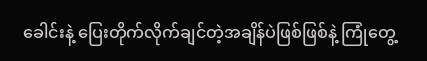ခေါင်းနဲ့ ပြေးတိုက်လိုက်ချင်တဲ့အချိန်ပဲဖြစ်ဖြစ်နဲ့ ကြုံတွေ့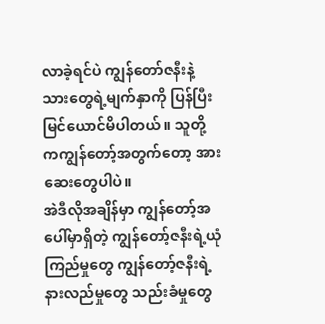လာခဲ့ရင်ပဲ ကျွန်တော်ဇနီးနဲ့ သားတွေရဲ့မျက်နှာကို ပြန်ပြီးမြင်ယောင်မိပါတယ်။ သူတို့ကကျွန်တော့်အတွက်တော့ အားဆေးတွေပါပဲ။
အဲဒီလိုအချိန်မှာ ကျွန်တော့်အပေါ်မှာရှိတဲ့ ကျွန်တော့်ဇနီးရဲ့ယုံကြည်မှုတွေ ကျွန်တော့်ဇနီးရဲ့နားလည်မှုတွေ သည်းခံမှုတွေ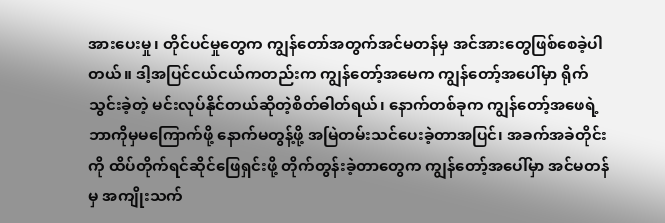အားပေးမှု၊ တိုင်ပင်မှုတွေက ကျွန်တော်အတွက်အင်မတန်မှ အင်အားတွေဖြစ်စေခဲ့ပါတယ်။ ဒါ့အပြင်ငယ်ငယ်ကတည်းက ကျွန်တော့်အမေက ကျွန်တော့်အပေါ်မှာ ရိုက်သွင်းခဲ့တဲ့ မင်းလုပ်နိုင်တယ်ဆိုတဲ့စိတ်ဓါတ်ရယ်၊ နောက်တစ်ခုက ကျွန်တော့်အဖေရဲ့ ဘာကိုမှမကြောက်ဖို့ နောက်မတွန့်ဖို့ အမြဲတမ်းသင်ပေးခဲ့တာအပြင်၊ အခက်အခဲတိုင်းကို ထိပ်တိုက်ရင်ဆိုင်ဖြေရှင်းဖို့ တိုက်တွန်းခဲ့တာတွေက ကျွန်တော့်အပေါ်မှာ အင်မတန်မှ အကျိုးသက်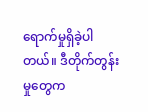ရောက်မှုရှိခဲ့ပါတယ်။ ဒီတိုက်တွန်းမှုတွေက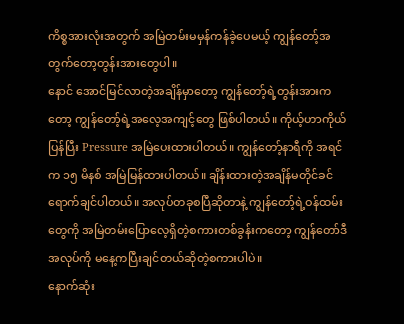ကိစ္စအားလုံးအတွက် အမြဲတမ်းမမှန်ကန်ခဲ့ပေမယ့် ကျွန်တော့်အတွက်တော့တွန်းအားတွေပါ။
နောင် အောင်မြင်လာတဲ့အချိန်မှာတော့ ကျွန်တော့်ရဲ့တွန်းအားကတော့ ကျွန်တော့်ရဲ့အလေ့အကျင့်တွေ ဖြစ်ပါတယ်။ ကိုယ့်ဟာကိုယ်ပြန်ပြီး Pressure အမြဲပေးထားပါတယ်။ ကျွန်တော့်နာရီကို အရင်က ၁၅ မိနစ် အမြဲမြန်ထားပါတယ်။ ချိန်းထားတဲ့အချိန်မတိုင်ခင် ရောက်ချင်ပါတယ်။ အလုပ်တခုစပြီဆိုတာနဲ့ ကျွန်တော့်ရဲ့ဝန်ထမ်းတွေကို အမြဲတမ်းပြောလေ့ရှိတဲ့စကားတစ်ခွန်းကတော့ ကျွန်တော်ဒီအလုပ်ကို မနေ့ကပြီးချင်တယ်ဆိုတဲ့စကားပါပဲ။
နောက်ဆုံး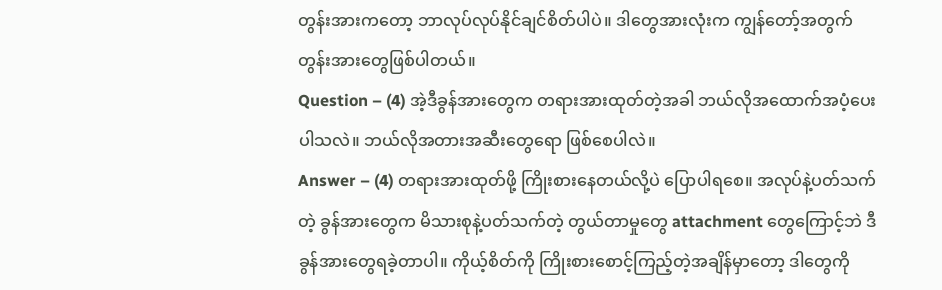တွန်းအားကတော့ ဘာလုပ်လုပ်နိုင်ချင်စိတ်ပါပဲ။ ဒါတွေအားလုံးက ကျွန်တော့်အတွက် တွန်းအားတွေဖြစ်ပါတယ်။
Question – (4) အဲ့ဒီခွန်အားတွေက တရားအားထုတ်တဲ့အခါ ဘယ်လိုအထောက်အပံ့ပေးပါသလဲ။ ဘယ်လိုအတားအဆီးတွေရော ဖြစ်စေပါလဲ။
Answer – (4) တရားအားထုတ်ဖို့ ကြိုးစားနေတယ်လို့ပဲ ပြောပါရစေ။ အလုပ်နဲ့ပတ်သက်တဲ့ ခွန်အားတွေက မိသားစုနဲ့ပတ်သက်တဲ့ တွယ်တာမှုတွေ attachment တွေကြောင့်ဘဲ ဒီခွန်အားတွေရခဲ့တာပါ။ ကိုယ့်စိတ်ကို ကြိုးစားစောင့်ကြည့်တဲ့အချိန်မှာတော့ ဒါတွေကို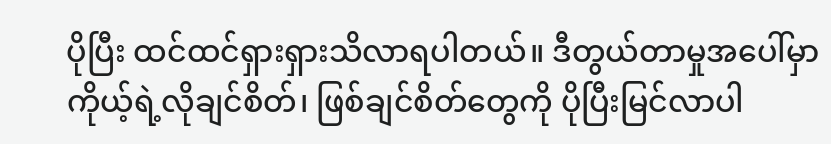ပိုပြီး ထင်ထင်ရှားရှားသိလာရပါတယ်။ ဒီတွယ်တာမှုအပေါ်မှာ ကိုယ့်ရဲ့လိုချင်စိတ်၊ ဖြစ်ချင်စိတ်တွေကို ပိုပြီးမြင်လာပါ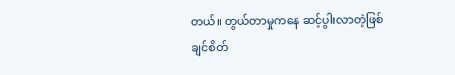တယ်။ တွယ်တာမှုကနေ ဆင့်ပွါးလာတဲ့ဖြစ်ချင်စိတ်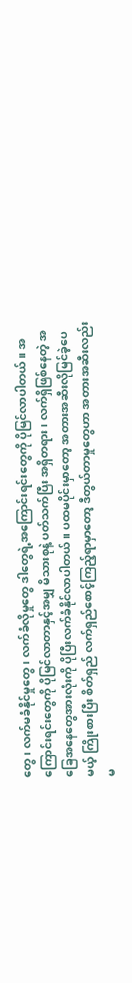တွေ၊ လက်မခံနိုင်မှုတွေ၊ လက်ခံလိုမှုတွေ ဒါတွေရဲ့အကြောင်းရင်းတွေကို ပိုမြင်လာပါတယ်။ အကြောင်းရင်းတွေကို ပိုမြင်လာတာနှင့်အမျှ မိသားစုနဲ့ ပတ်သက်ပြီး အရှိတရား၊ လက်ရှိဖြစ်နေတဲ့ အခြေအနေတွေအားလုံးကို ပိုပြီးလက်ခံနိုင်လာပါတယ်။ ပထမပိုင်းမှာတော့ အတားအဆီးလိုမြင်ခဲ့ပေမယ့် ကြိုးစားပြီး စိတ်ရှည် လက်ရှည်စောင့်ကြည့်ရာမှာတော့ ဒီတွယ်တာမှုတွေဟာ အတားအဆီးလည်းမ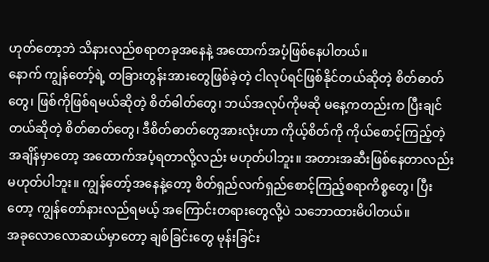ဟုတ်တော့ဘဲ သိနားလည်စရာတခုအနေနဲ့ အထောက်အပံ့ဖြစ်နေပါတယ်။
နောက် ကျွန်တော့်ရဲ့ တခြားတွန်းအားတွေဖြစ်ခဲ့တဲ့ ငါလုပ်ရင်ဖြစ်နိုင်တယ်ဆိုတဲ့ စိတ်ဓာတ်တွေ၊ ဖြစ်ကိုဖြစ်ရမယ်ဆိုတဲ့ စိတ်ဓါတ်တွေ၊ ဘယ်အလုပ်ကိုမဆို မနေ့ကတည်းက ပြီးချင်တယ်ဆိုတဲ့ စိတ်ဓာတ်တွေ၊ ဒီစိတ်ဓာတ်တွေအားလုံးဟာ ကိုယ့်စိတ်ကို ကိုယ်စောင့်ကြည့်တဲ့အချိန်မှာတော့ အထောက်အပံ့ရတာလို့လည်း မဟုတ်ပါဘူး။ အတားအဆီးဖြစ်နေတာလည်း မဟုတ်ပါဘူး။ ကျွန်တော့်အနေနဲ့တော့ စိတ်ရှည်လက်ရှည်စောင့်ကြည့်စရာကိစ္စတွေ၊ ပြီးတော့ ကျွန်တော်နားလည်ရမယ့် အကြောင်းတရားတွေလို့ပဲ သဘောထားမိပါတယ်။
အခုလောလောဆယ်မှာတော့ ချစ်ခြင်းတွေ မုန်းခြင်း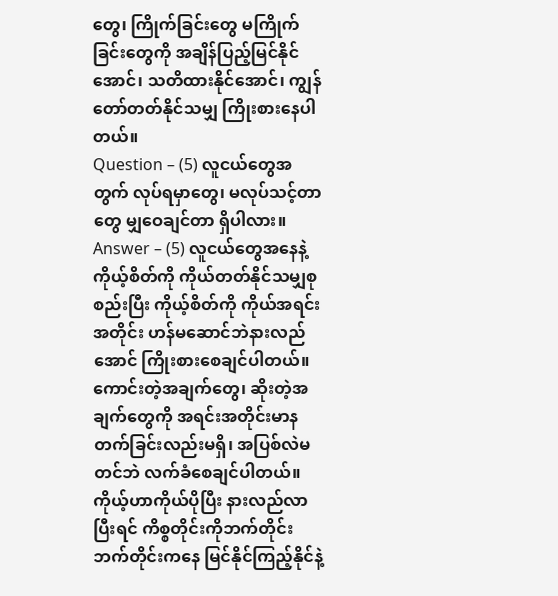တွေ၊ ကြိုက်ခြင်းတွေ မကြိုက်ခြင်းတွေကို အချိန်ပြည့်မြင်နိုင်အောင်၊ သတိထားနိုင်အောင်၊ ကျွန်တော်တတ်နိုင်သမျှ ကြိုးစားနေပါတယ်။
Question – (5) လူငယ်တွေအတွက် လုပ်ရမှာတွေ၊ မလုပ်သင့်တာတွေ မျှဝေချင်တာ ရှိပါလား။
Answer – (5) လူငယ်တွေအနေနဲ့ ကိုယ့်စိတ်ကို ကိုယ်တတ်နိုင်သမျှစုစည်းပြီး ကိုယ့်စိတ်ကို ကိုယ်အရင်းအတိုင်း ဟန်မဆောင်ဘဲနားလည်အောင် ကြိုးစားစေချင်ပါတယ်။ ကောင်းတဲ့အချက်တွေ၊ ဆိုးတဲ့အချက်တွေကို အရင်းအတိုင်းမာနတက်ခြင်းလည်းမရှိ၊ အပြစ်လဲမတင်ဘဲ လက်ခံစေချင်ပါတယ်။ ကိုယ့်ဟာကိုယ်ပိုပြီး နားလည်လာပြီးရင် ကိစ္စတိုင်းကိုဘက်တိုင်းဘက်တိုင်းကနေ မြင်နိုင်ကြည့်နိုင်နဲ့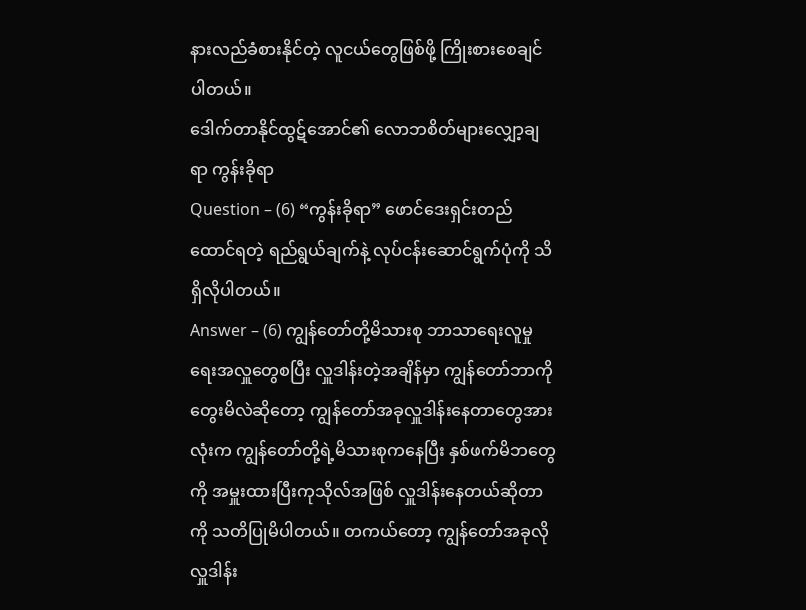နားလည်ခံစားနိုင်တဲ့ လူငယ်တွေဖြစ်ဖို့ ကြိုးစားစေချင်ပါတယ်။
ဒေါက်တာနိုင်ထွဋ်အောင်၏ လောဘစိတ်များလျှော့ချရာ ကွန်းခိုရာ
Question – (6) “ကွန်းခိုရာ” ဖောင်ဒေးရှင်းတည်ထောင်ရတဲ့ ရည်ရွယ်ချက်နဲ့ လုပ်ငန်းဆောင်ရွက်ပုံကို သိရှိလိုပါတယ်။
Answer – (6) ကျွန်တော်တို့မိသားစု ဘာသာရေးလူမှုရေးအလှူတွေစပြီး လှူဒါန်းတဲ့အချိန်မှာ ကျွန်တော်ဘာကိုတွေးမိလဲဆိုတော့ ကျွန်တော်အခုလှူဒါန်းနေတာတွေအားလုံးက ကျွန်တော်တို့ရဲ့မိသားစုကနေပြီး နှစ်ဖက်မိဘတွေကို အမှူးထားပြီးကုသိုလ်အဖြစ် လှူဒါန်းနေတယ်ဆိုတာကို သတိပြုမိပါတယ်။ တကယ်တော့ ကျွန်တော်အခုလို လှူဒါန်း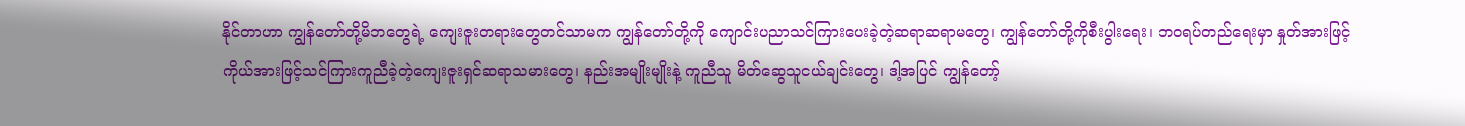နိုင်တာဟာ ကျွန်တော်တို့မိဘတွေရဲ့ ကျေးဇူးတရားတွေတင်သာမက ကျွန်တော်တို့ကို ကျောင်းပညာသင်ကြားပေးခဲ့တဲ့ဆရာဆရာမတွေ၊ ကျွန်တော်တို့ကိုစီးပွါးရေး၊ ဘဝရပ်တည်ရေးမှာ နှုတ်အားဖြင့်ကိုယ်အားဖြင့်သင်ကြားကူညီခဲ့တဲ့ကျေးဇူးရှင်ဆရာသမားတွေ၊ နည်းအမျိုးမျိုးနဲ့ ကူညီသူ မိတ်ဆွေသူငယ်ချင်းတွေ၊ ဒါ့အပြင် ကျွန်တော့်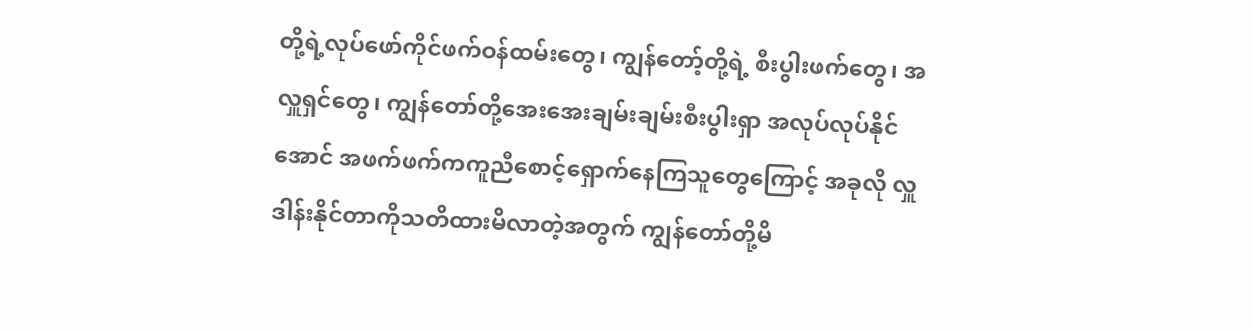တို့ရဲ့လုပ်ဖော်ကိုင်ဖက်ဝန်ထမ်းတွေ၊ ကျွန်တော့်တို့ရဲ့ စီးပွါးဖက်တွေ၊ အလှူရှင်တွေ၊ ကျွန်တော်တို့အေးအေးချမ်းချမ်းစီးပွါးရှာ အလုပ်လုပ်နိုင်အောင် အဖက်ဖက်ကကူညီစောင့်ရှောက်နေကြသူတွေကြောင့် အခုလို လှူဒါန်းနိုင်တာကိုသတိထားမိလာတဲ့အတွက် ကျွန်တော်တို့မိ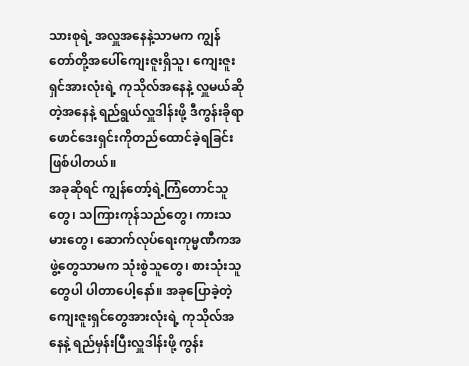သားစုရဲ့ အလှူအနေနဲ့သာမက ကျွန်တော်တို့အပေါ်ကျေးဇူးရှိသူ၊ ကျေးဇူးရှင်အားလုံးရဲ့ ကုသိုလ်အနေနဲ့ လှူမယ်ဆိုတဲ့အနေနဲ့ ရည်ရွယ်လှူဒါန်းဖို့ ဒီကွန်းခိုရာဖောင်ဒေးရှင်းကိုတည်ထောင်ခဲ့ရခြင်း ဖြစ်ပါတယ်။
အခုဆိုရင် ကျွန်တော့်ရဲ့ကြံတောင်သူတွေ၊ သကြားကုန်သည်တွေ၊ ကားသမားတွေ၊ ဆောက်လုပ်ရေးကုမ္မဏီကအဖွဲ့တွေသာမက သုံးစွဲသူတွေ၊ စားသုံးသူတွေပါ ပါတာပေါ့နော်။ အခုပြောခဲ့တဲ့ ကျေးဇူးရှင်တွေအားလုံးရဲ့ ကုသိုလ်အနေနဲ့ ရည်မှန်းပြီးလှူဒါန်းဖို့ ကွန်း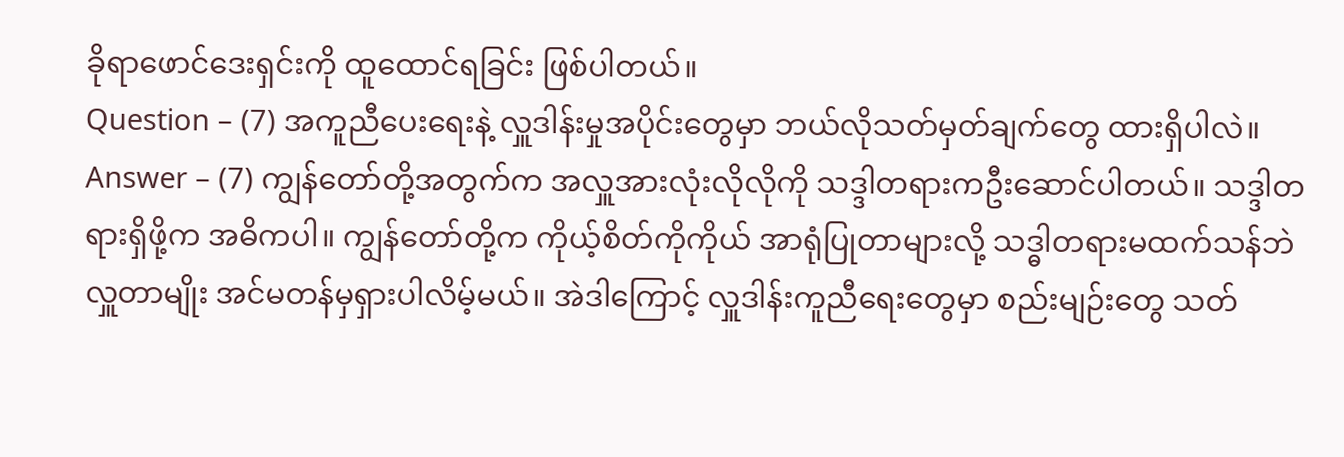ခိုရာဖောင်ဒေးရှင်းကို ထူထောင်ရခြင်း ဖြစ်ပါတယ်။
Question – (7) အကူညီပေးရေးနဲ့ လှူဒါန်းမှုအပိုင်းတွေမှာ ဘယ်လိုသတ်မှတ်ချက်တွေ ထားရှိပါလဲ။
Answer – (7) ကျွန်တော်တို့အတွက်က အလှူအားလုံးလိုလိုကို သဒ္ဒါတရားကဦးဆောင်ပါတယ်။ သဒ္ဒါတရားရှိဖို့က အဓိကပါ။ ကျွန်တော်တို့က ကိုယ့်စိတ်ကိုကိုယ် အာရုံပြုတာများလို့ သဒ္ဓါတရားမထက်သန်ဘဲလှူတာမျိုး အင်မတန်မှရှားပါလိမ့်မယ်။ အဲဒါကြောင့် လှူဒါန်းကူညီရေးတွေမှာ စည်းမျဉ်းတွေ သတ်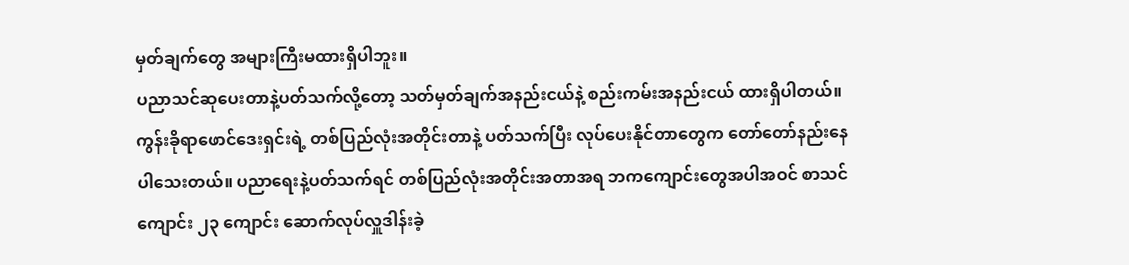မှတ်ချက်တွေ အများကြီးမထားရှိပါဘူး။
ပညာသင်ဆုပေးတာနဲ့ပတ်သက်လို့တော့ သတ်မှတ်ချက်အနည်းငယ်နဲ့ စည်းကမ်းအနည်းငယ် ထားရှိပါတယ်။
ကွန်းခိုရာဖောင်ဒေးရှင်းရဲ့ တစ်ပြည်လုံးအတိုင်းတာနဲ့ ပတ်သက်ပြီး လုပ်ပေးနိုင်တာတွေက တော်တော်နည်းနေပါသေးတယ်။ ပညာရေးနဲ့ပတ်သက်ရင် တစ်ပြည်လုံးအတိုင်းအတာအရ ဘကကျောင်းတွေအပါအဝင် စာသင်ကျောင်း ၂၃ ကျောင်း ဆောက်လုပ်လှူဒါန်းခဲ့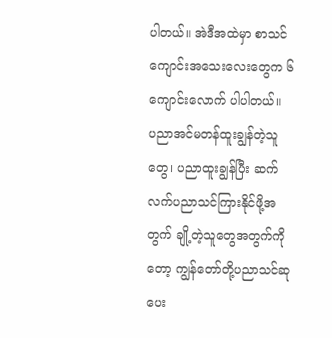ပါတယ်။ အဲဒီအထဲမှာ စာသင်ကျောင်းအသေးလေးတွေက ၆ ကျောင်းလောက် ပါပါတယ်။
ပညာအင်မတန်ထူးချွန်တဲ့သူတွေ၊ ပညာထူးချွန်ပြီး ဆက်လက်ပညာသင်ကြားနိုင်ဖို့အတွက် ချို့တဲ့သူတွေအတွက်ကိုတော့ ကျွန်တော်တို့ပညာသင်ဆုပေး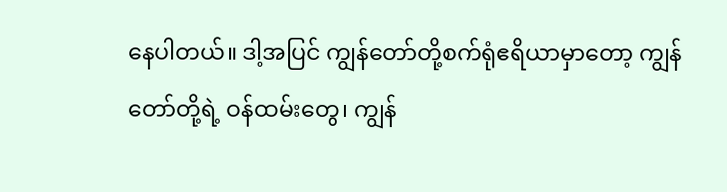နေပါတယ်။ ဒါ့အပြင် ကျွန်တော်တို့စက်ရုံဧရိယာမှာတော့ ကျွန်တော်တို့ရဲ့ ဝန်ထမ်းတွေ၊ ကျွန်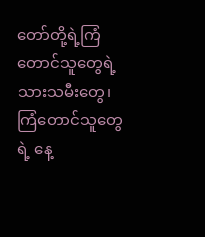တော်တို့ရဲ့ကြံတောင်သူတွေရဲ့ သားသမီးတွေ၊ ကြံတောင်သူတွေရဲ့ နေ့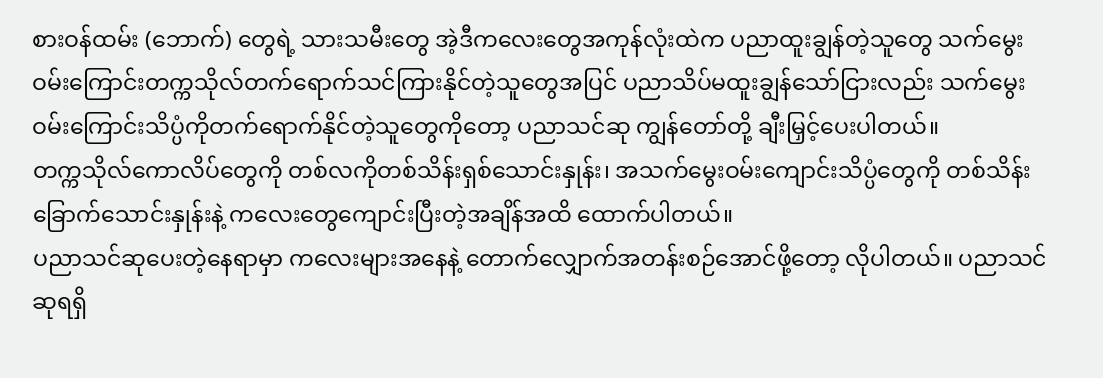စားဝန်ထမ်း (ဘောက်) တွေရဲ့ သားသမီးတွေ အဲ့ဒီကလေးတွေအကုန်လုံးထဲက ပညာထူးချွန်တဲ့သူတွေ သက်မွေးဝမ်းကြောင်းတက္ကသိုလ်တက်ရောက်သင်ကြားနိုင်တဲ့သူတွေအပြင် ပညာသိပ်မထူးချွန်သော်ငြားလည်း သက်မွေးဝမ်းကြောင်းသိပ္ပံကိုတက်ရောက်နိုင်တဲ့သူတွေကိုတော့ ပညာသင်ဆု ကျွန်တော်တို့ ချီးမြှင့်ပေးပါတယ်။
တက္ကသိုလ်ကောလိပ်တွေကို တစ်လကိုတစ်သိန်းရှစ်သောင်းနှုန်း၊ အသက်မွေးဝမ်းကျောင်းသိပ္ပံတွေကို တစ်သိန်းခြောက်သောင်းနှုန်းနဲ့ ကလေးတွေကျောင်းပြီးတဲ့အချိန်အထိ ထောက်ပါတယ်။
ပညာသင်ဆုပေးတဲ့နေရာမှာ ကလေးများအနေနဲ့ တောက်လျှောက်အတန်းစဉ်အောင်ဖို့တော့ လိုပါတယ်။ ပညာသင်ဆုရရှိ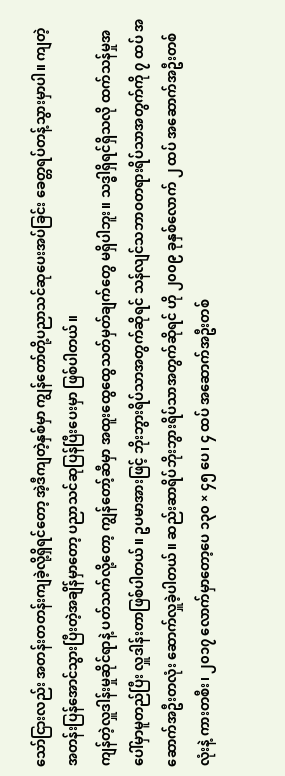သော်ငြားလည်း အတန်းတတန်းကျခဲ့လို့ရှိရင်တော့ အဲ့ဒီကျတဲ့နှစ်မှာ ကျွန်တော်တို့ပညာသင်ဆုပေးအပ်ခြင်း ခေတ္တရပ်တန့်သွားမှာပါ။ ကျတဲ့အတန်းပြန်အောင်သွားပြီးတဲ့အချိန်မှာတော့ ပညာသင်ဆုပြန်ပြီးပေးမှာ ဖြစ်ပါတယ်။
ကျန်တဲ့လှူဒါန်းမှုဆိုင်ရာနဲ့ ပတ်သက်လို့တော့ ကျွန်တော့်ဆီမှာ အထူးထွေထွေသတ်မှတ်ချက်တွေ မရှိပါဘူး။ သဒ္ဓါရှိရင်ရှိသလို ထက်သန်မှုအပေါ်မှာမူတည်ပြီး လှူဒါန်းတာဖြစ်ပါတယ်။ ဥပမာအားဖြင့် ဘိုးဘွားရိပ်သာအတွက်ဆိုရင် သန်လျင်သဘာဝတရားရိပ်သာအတွက်ကို ၇ ထပ် အဆောက်အဦးတလုံး ဆောက်လှူခဲ့ပါတယ်။ ဆည်းဆာရိပ်ဘိုးဘွားရိပ်သာအတွက်ဆိုရင် ဟို ၂၀၀၉ ခုနှစ်လောက် ၂ ထပ် အဆောက်အဦးတစ်လုံးနဲ့ ကားတစီး၊ ၂၀၁၇ လောက်မှာတော့ပေ ၁၃၀ × ၄၅ ပေ၊ ၄ ထပ် အဆောက်အဦးတစ်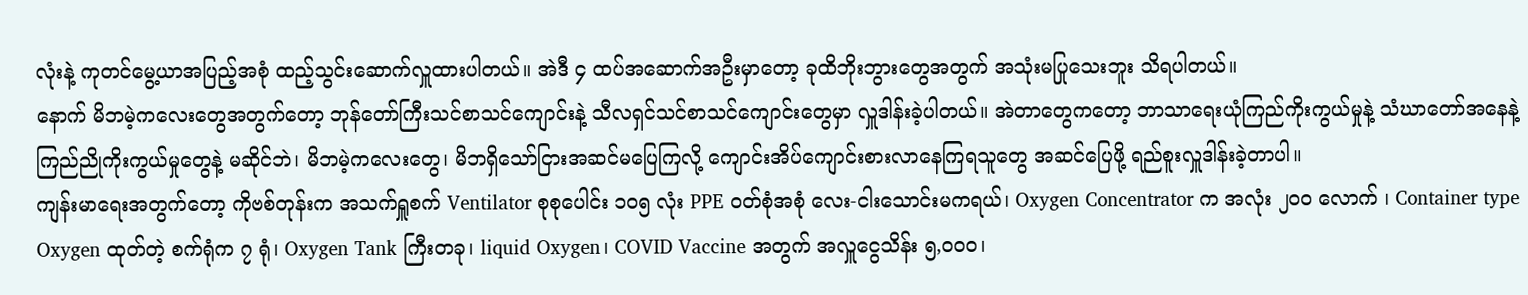လုံးနဲ့ ကုတင်မွေ့ယာအပြည့်အစုံ ထည့်သွင်းဆောက်လှူထားပါတယ်။ အဲဒီ ၄ ထပ်အဆောက်အဦးမှာတော့ ခုထိဘိုးဘွားတွေအတွက် အသုံးမပြုသေးဘူး သိရပါတယ်။
နောက် မိဘမဲ့ကလေးတွေအတွက်တော့ ဘုန်တော်ကြီးသင်စာသင်ကျောင်းနဲ့ သီလရှင်သင်စာသင်ကျောင်းတွေမှာ လှူဒါန်းခဲ့ပါတယ်။ အဲတာတွေကတော့ ဘာသာရေးယုံကြည်ကိုးကွယ်မှုနဲ့ သံဃာတော်အနေနဲ့ ကြည်ညိုကိုးကွယ်မှုတွေနဲ့ မဆိုင်ဘဲ၊ မိဘမဲ့ကလေးတွေ၊ မိဘရှိသော်ငြားအဆင်မပြေကြလို့ ကျောင်းအိပ်ကျောင်းစားလာနေကြရသူတွေ အဆင်ပြေဖို့ ရည်စူးလှူဒါန်းခဲ့တာပါ။
ကျန်းမာရေးအတွက်တော့ ကိုဗစ်တုန်းက အသက်ရှူစက် Ventilator စုစုပေါင်း ၁၀၅ လုံး PPE ဝတ်စုံအစုံ လေး-ငါးသောင်းမကရယ်၊ Oxygen Concentrator က အလုံး ၂၀၀ လောက် ၊ Container type Oxygen ထုတ်တဲ့ စက်ရုံက ၇ ရုံ၊ Oxygen Tank ကြီးတခု၊ liquid Oxygen၊ COVID Vaccine အတွက် အလှူငွေသိန်း ၅,၀၀၀၊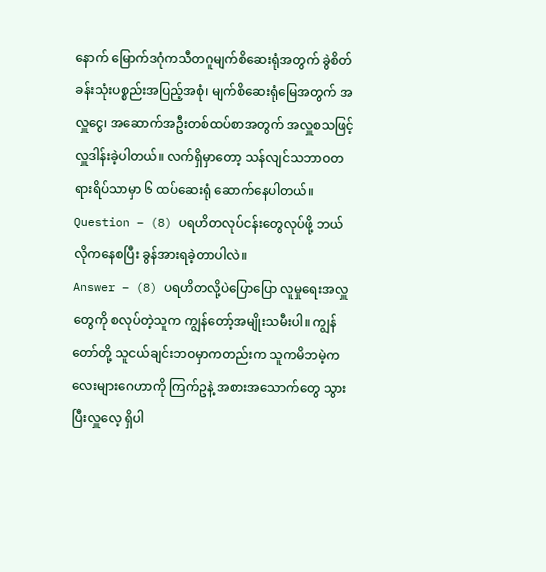နောက် မြောက်ဒဂုံကသီတဂူမျက်စိဆေးရုံအတွက် ခွဲစိတ်ခန်းသုံးပစ္စည်းအပြည့်အစုံ၊ မျက်စိဆေးရုံမြေအတွက် အလှူငွေ၊ အဆောက်အဦးတစ်ထပ်စာအတွက် အလှူစသဖြင့် လှူဒါန်းခဲ့ပါတယ်။ လက်ရှိမှာတော့ သန်လျင်သဘာဝတရားရိပ်သာမှာ ၆ ထပ်ဆေးရုံ ဆောက်နေပါတယ်။
Question – (8) ပရဟိတလုပ်ငန်းတွေလုပ်ဖို့ ဘယ်လိုကနေစပြီး ခွန်အားရခဲ့တာပါလဲ။
Answer – (8) ပရဟိတလို့ပဲပြောပြော လူမှုရေးအလှူတွေကို စလုပ်တဲ့သူက ကျွန်တော့်အမျိုးသမီးပါ။ ကျွန်တော်တို့ သူငယ်ချင်းဘဝမှာကတည်းက သူကမိဘမဲ့ကလေးများဂေဟာကို ကြက်ဥနဲ့ အစားအသောက်တွေ သွားပြီးလှူလေ့ ရှိပါ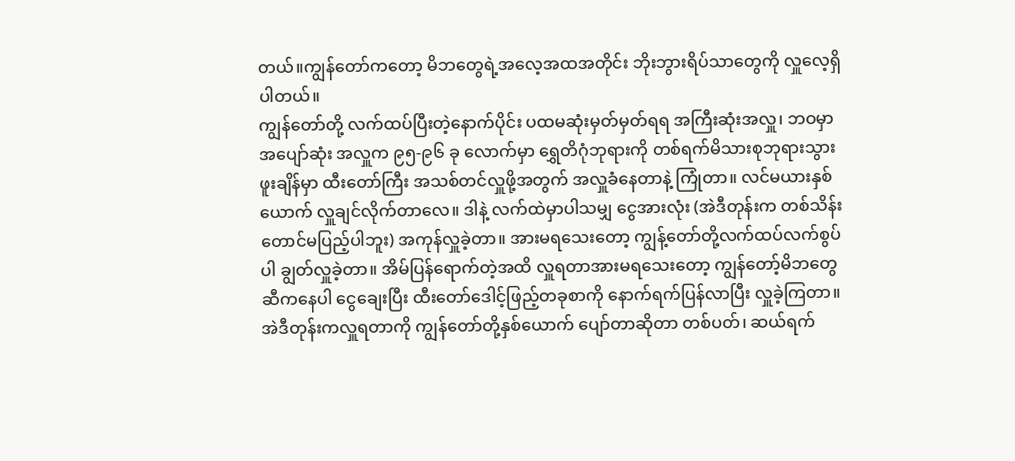တယ်။ကျွန်တော်ကတော့ မိဘတွေရဲ့အလေ့အထအတိုင်း ဘိုးဘွားရိပ်သာတွေကို လှူလေ့ရှိပါတယ်။
ကျွန်တော်တို့ လက်ထပ်ပြီးတဲ့နောက်ပိုင်း ပထမဆုံးမှတ်မှတ်ရရ အကြီးဆုံးအလှူ၊ ဘဝမှာအပျော်ဆုံး အလှူက ၉၅-၉၆ ခု လောက်မှာ ရွှေတိဂုံဘုရားကို တစ်ရက်မိသားစုဘုရားသွားဖူးချိန်မှာ ထီးတော်ကြီး အသစ်တင်လှူဖို့အတွက် အလှူခံနေတာနဲ့ ကြုံတာ။ လင်မယားနှစ်ယောက် လှူချင်လိုက်တာလေ။ ဒါနဲ့ လက်ထဲမှာပါသမျှ ငွေအားလုံး (အဲဒီတုန်းက တစ်သိန်းတောင်မပြည့်ပါဘူး) အကုန်လှူခဲ့တာ။ အားမရသေးတော့ ကျွန့်တော်တို့လက်ထပ်လက်စွပ်ပါ ချွတ်လှူခဲ့တာ။ အိမ်ပြန်ရောက်တဲ့အထိ လှူရတာအားမရသေးတော့ ကျွန်တော့်မိဘတွေဆီကနေပါ ငွေချေးပြီး ထီးတော်ဒေါင့်ဖြည့်တခုစာကို နောက်ရက်ပြန်လာပြီး လှူခဲ့ကြတာ။ အဲဒီတုန်းကလှူရတာကို ကျွန်တော်တို့နှစ်ယောက် ပျော်တာဆိုတာ တစ်ပတ်၊ ဆယ်ရက်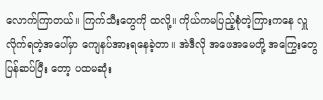လောက်ကြာတယ်။ ကြက်သီးတွေကို ထလို့။ ကိုယ်ကမပြည့်စုံတဲ့ကြားကနေ လှူလိုက်ရတဲ့အပေါ်မှာ ကျေနပ်အားရနေခဲ့တာ။ အဲဒီလို အဖေအမေတို့ အကြွေးတွေပြန်ဆပ်ပြီး တော့ ပထမဆုံး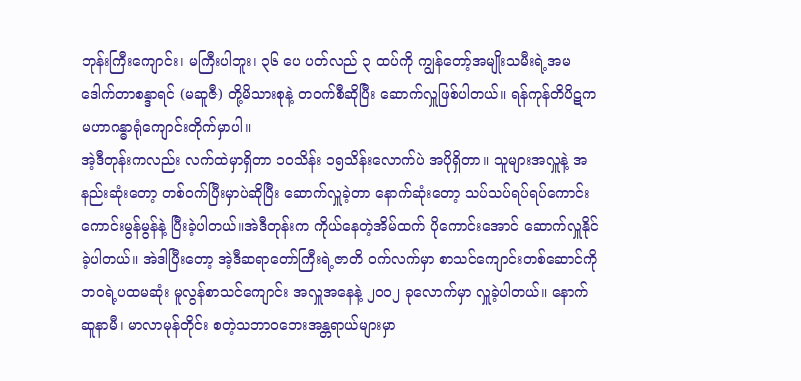ဘုန်းကြီးကျောင်း၊ မကြီးပါဘူး၊ ၃၆ ပေ ပတ်လည် ၃ ထပ်ကို ကျွန်တော့်အမျိုးသမီးရဲ့အမ ဒေါက်တာစန္ဒာရင် (မဆူဇီ) တို့မိသားစုနဲ့ တဝက်စီဆိုပြီး ဆောက်လှူဖြစ်ပါတယ်။ ရန်ကုန်တိပိဋကမဟာဂန္ဓာရုံကျောင်းတိုက်မှာပါ။
အဲ့ဒီတုန်းကလည်း လက်ထဲမှာရှိတာ ၁၀သိန်း ၁၅သိန်းလောက်ပဲ အပိုရှိတာ။ သူများအလှူနဲ့ အနည်းဆုံးတော့ တစ်ဝက်ပြီးမှာပဲဆိုပြီး ဆောက်လှူခဲ့တာ နောက်ဆုံးတော့ သပ်သပ်ရပ်ရပ်ကောင်းကောင်းမွန်မွန်နဲ့ ပြီးခဲ့ပါတယ်။အဲဒီတုန်းက ကိုယ်နေတဲ့အိမ်ထက် ပိုကောင်းအောင် ဆောက်လှူနိုင်ခဲ့ပါတယ်။ အဲဒါပြီးတော့ အဲ့ဒီဆရာတော်ကြီးရဲ့ဇာတိ ဝက်လက်မှာ စာသင်ကျောင်းတစ်ဆောင်ကို ဘဝရဲ့ပထမဆုံး မူလွန်စာသင်ကျောင်း အလှူအနေနဲ့ ၂၀၀၂ ခုလောက်မှာ လှူခဲ့ပါတယ်။ နောက်ဆူနာမီ၊ မာလာမုန်တိုင်း စတဲ့သဘာဝဘေးအန္တရာယ်များမှာ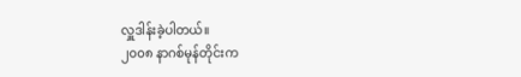လှူဒါန်းခဲ့ပါတယ်။
၂၀၀၈ နာဂစ်မုန်တိုင်းက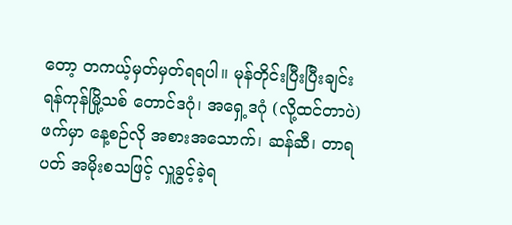တော့ တကယ့်မှတ်မှတ်ရရပါ။ မုန်တိုင်းပြီးပြီးချင်း ရန်ကုန်မြို့သစ် တောင်ဒဂုံ၊ အရှေ့ဒဂုံ (လို့ထင်တာပဲ) ဖက်မှာ နေ့စဉ်လို အစားအသောက်၊ ဆန်ဆီ၊ တာရပတ် အမိုးစသဖြင့် လှူခွင့်ခဲ့ရ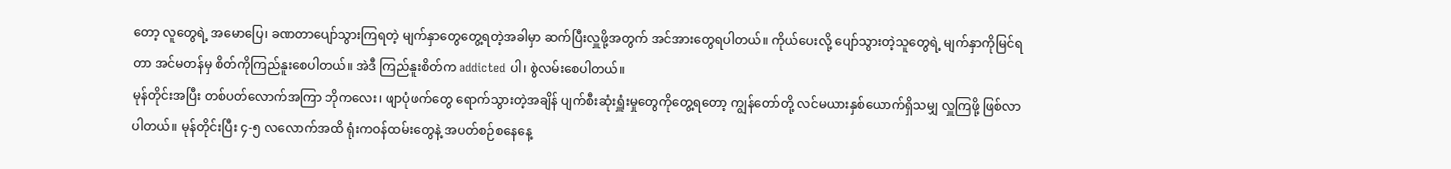တော့ လူတွေရဲ့ အမောပြေ၊ ခဏတာပျော်သွားကြရတဲ့ မျက်နှာတွေတွေ့ရတဲ့အခါမှာ ဆက်ပြီးလှူဖို့အတွက် အင်အားတွေရပါတယ်။ ကိုယ်ပေးလို့ ပျော်သွားတဲ့သူတွေရဲ့ မျက်နှာကိုမြင်ရတာ အင်မတန်မှ စိတ်ကိုကြည်နူးစေပါတယ်။ အဲဒီ ကြည်နူးစိတ်က addicted ပါ၊ စွဲလမ်းစေပါတယ်။
မုန်တိုင်းအပြီး တစ်ပတ်လောက်အကြာ ဘိုကလေး၊ ဖျာပုံဖက်တွေ ရောက်သွားတဲ့အချိန် ပျက်စီးဆုံးရှူံးမှုတွေကိုတွေ့ရတော့ ကျွန်တော်တို့ လင်မယားနှစ်ယောက်ရှိသမျှ လှူကြဖို့ ဖြစ်လာပါတယ်။ မုန်တိုင်းပြီး ၄-၅ လလောက်အထိ ရုံးကဝန်ထမ်းတွေနဲ့ အပတ်စဉ်စနေနေ့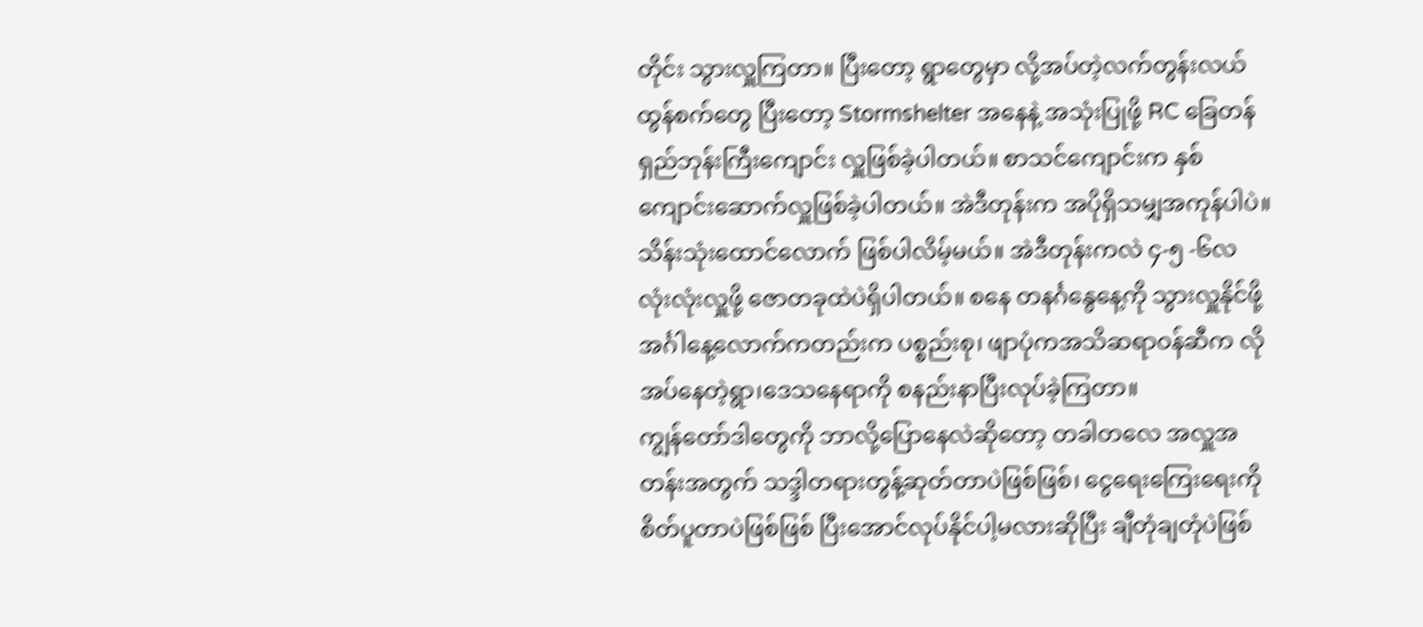တိုင်း သွားလှူကြတာ။ ပြီးတော့ ရွာတွေမှာ လို့အပ်တဲ့လက်တွန်းလယ်ထွန်စက်တွေ ပြီးတော့ Stormshelter အနေနဲ့ အသုံးပြုဖို့ RC ခြေတန်ရှည်ဘုန်းကြီးကျောင်း လှူဖြစ်ခဲ့ပါတယ်။ စာသင်ကျောင်းက နှစ်ကျောင်းဆောက်လှူဖြစ်ခဲ့ပါတယ်။ အဲဒီတုန်းက အပိုရှိသမျှအကုန်ပါပဲ။ သိန်းသုံးထောင်လောက် ဖြစ်ပါလိမ့်မယ်။ အဲဒီတုန်းကလဲ ၄-၅ -၆လ လုံးလုံးလှူဖို့ ဇောတခုထဲပဲရှိပါတယ်။ စနေ တနင်္ဂနွေနေ့ကို သွားလှူနိုင်ဖို့ အင်္ဂါနေ့လောက်ကတည်းက ပစ္စည်းစု၊ ဖျာပုံကအသိဆရာဝန်ဆီက လိုအပ်နေတဲ့ရွာ၊ဒေသနေရာကို စနည်းနာပြီးလုပ်ခဲ့ကြတာ။
ကျွန်တော်ဒါတွေကို ဘာလို့ပြောနေလဲဆိုတော့ တခါတလေ အလှူအတန်းအတွက် သဒ္ဒါတရားတွန့်ဆုတ်တာပဲဖြစ်ဖြစ်၊ ငွေရေးကြေးရေးကို စိတ်ပူတာပဲဖြစ်ဖြစ် ပြီးအောင်လုပ်နိုင်ပါ့မလားဆိုပြီး ချီတုံချတုံပဲဖြစ်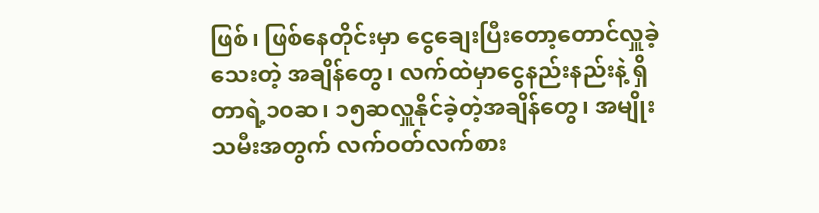ဖြစ်၊ ဖြစ်နေတိုင်းမှာ ငွေချေးပြီးတော့တောင်လှူခဲ့သေးတဲ့ အချိန်တွေ၊ လက်ထဲမှာငွေနည်းနည်းနဲ့ ရှိတာရဲ့၁၀ဆ၊ ၁၅ဆလှူနိုင်ခဲ့တဲ့အချိန်တွေ၊ အမျိုးသမီးအတွက် လက်ဝတ်လက်စား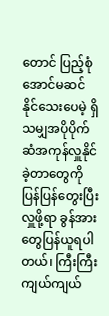တောင် ပြည့်စုံအောင်မဆင်နိုင်သေးပေမဲ့ ရှိသမျှအပိုပိုက်ဆံအကုန်လှူနိုင်ခဲ့တာတွေကို ပြန်ပြန်တွေးပြီး လှူဖို့ရာ ခွန်အားတွေပြန်ယူရပါတယ်၊ ကြီးကြီးကျယ်ကျယ်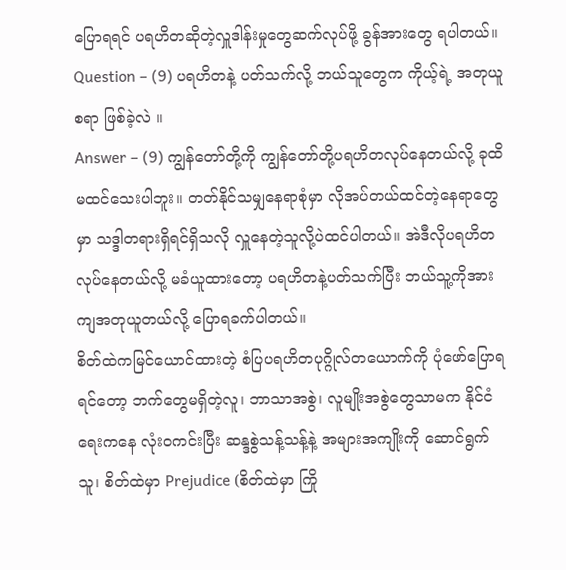ပြောရရင် ပရဟိတဆိုတဲ့လှူဒါန်းမှုတွေဆက်လုပ်ဖို့ ခွန်အားတွေ ရပါတယ်။
Question – (9) ပရဟိတနဲ့ ပတ်သက်လို့ ဘယ်သူတွေက ကိုယ့်ရဲ့ အတုယူစရာ ဖြစ်ခဲ့လဲ ။
Answer – (9) ကျွန်တော်တို့ကို ကျွန်တော်တို့ပရဟိတလုပ်နေတယ်လို့ ခုထိမထင်သေးပါဘူး။ တတ်နိုင်သမျှနေရာစုံမှာ လိုအပ်တယ်ထင်တဲ့နေရာတွေမှာ သဒ္ဒါတရားရှိရင်ရှိသလို လှူနေတဲ့သူလို့ပဲထင်ပါတယ်။ အဲဒီလိုပရဟိတလုပ်နေတယ်လို့ မခံယူထားတော့ ပရဟိတနဲ့ပတ်သက်ပြီး ဘယ်သူ့ကိုအားကျအတုယူတယ်လို့ ပြောရခက်ပါတယ်။
စိတ်ထဲကမြင်ယောင်ထားတဲ့ စံပြပရဟိတပုဂ္ဂိုလ်တယောက်ကို ပုံဖော်ပြောရရင်တော့ ဘက်တွေမရှိတဲ့လူ၊ ဘာသာအစွဲ၊ လူမျိုးအစွဲတွေသာမက နိုင်ငံရေးကနေ လုံးဝကင်းပြီး ဆန္ဒစွဲသန့်သန့်နဲ့ အများအကျိုးကို ဆောင်ရွက်သူ၊ စိတ်ထဲမှာ Prejudice (စိတ်ထဲမှာ ကြို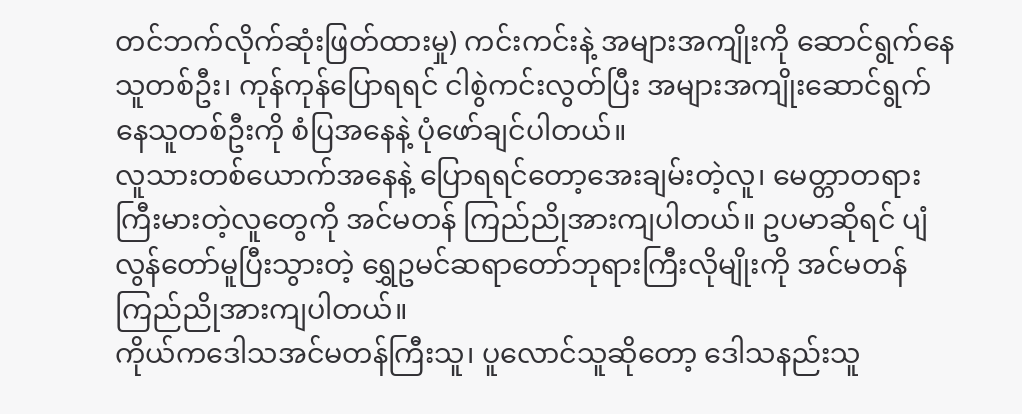တင်ဘက်လိုက်ဆုံးဖြတ်ထားမှု) ကင်းကင်းနဲ့ အများအကျိုးကို ဆောင်ရွက်နေသူတစ်ဦး၊ ကုန်ကုန်ပြောရရင် ငါစွဲကင်းလွတ်ပြီး အများအကျိုးဆောင်ရွက်နေသူတစ်ဦးကို စံပြအနေနဲ့ ပုံဖော်ချင်ပါတယ်။
လူသားတစ်ယောက်အနေနဲ့ ပြောရရင်တော့အေးချမ်းတဲ့လူ၊ မေတ္တာတရားကြီးမားတဲ့လူတွေကို အင်မတန် ကြည်ညိုအားကျပါတယ်။ ဥပမာဆိုရင် ပျံလွန်တော်မူပြီးသွားတဲ့ ရွှေဥမင်ဆရာတော်ဘုရားကြီးလိုမျိုးကို အင်မတန် ကြည်ညိုအားကျပါတယ်။
ကိုယ်ကဒေါသအင်မတန်ကြီးသူ၊ ပူလောင်သူဆိုတော့ ဒေါသနည်းသူ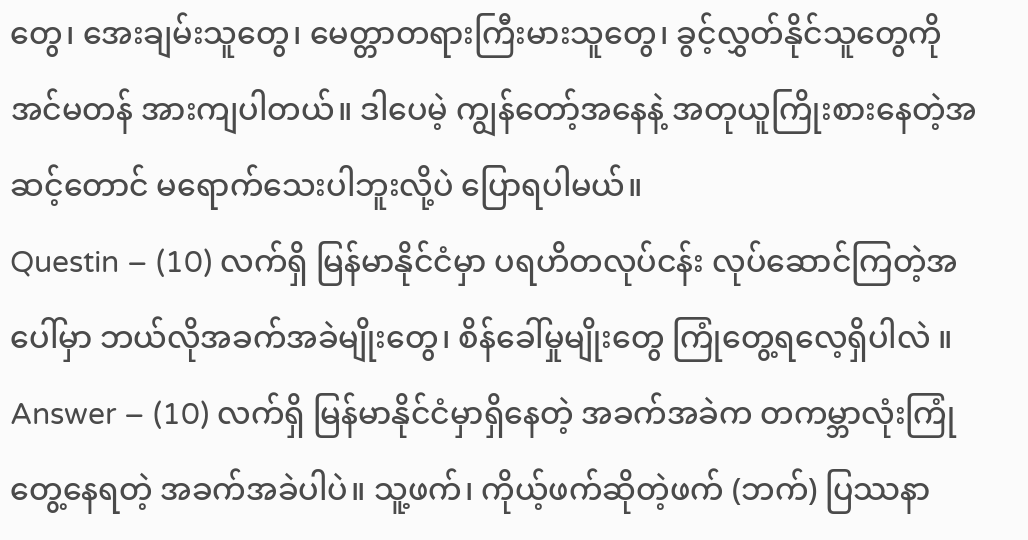တွေ၊ အေးချမ်းသူတွေ၊ မေတ္တာတရားကြီးမားသူတွေ၊ ခွင့်လွှတ်နိုင်သူတွေကို အင်မတန် အားကျပါတယ်။ ဒါပေမဲ့ ကျွန်တော့်အနေနဲ့ အတုယူကြိုးစားနေတဲ့အဆင့်တောင် မရောက်သေးပါဘူးလို့ပဲ ပြောရပါမယ်။
Questin – (10) လက်ရှိ မြန်မာနိုင်ငံမှာ ပရဟိတလုပ်ငန်း လုပ်ဆောင်ကြတဲ့အပေါ်မှာ ဘယ်လိုအခက်အခဲမျိုးတွေ၊ စိန်ခေါ်မှုမျိုးတွေ ကြုံတွေ့ရလေ့ရှိပါလဲ ။
Answer – (10) လက်ရှိ မြန်မာနိုင်ငံမှာရှိနေတဲ့ အခက်အခဲက တကမ္ဘာလုံးကြုံတွေ့နေရတဲ့ အခက်အခဲပါပဲ။ သူ့ဖက်၊ ကိုယ့်ဖက်ဆိုတဲ့ဖက် (ဘက်) ပြဿနာ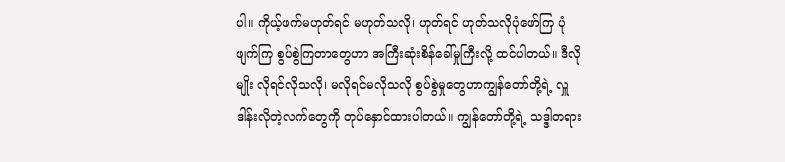ပါ။ ကိုယ့်ဖက်မဟုတ်ရင် မဟုတ်သလို၊ ဟုတ်ရင် ဟုတ်သလိုပုံဖော်ကြ ပုံဖျက်ကြ စွပ်စွဲကြတာတွေဟာ အကြီးဆုံးစိန်ခေါ်မှုကြီးလို့ ထင်ပါတယ်။ ဒီလိုမျိုး လိုရင်လိုသလို၊ မလိုရင်မလိုသလို စွပ်စွဲမှုတွေဟာကျွန်တော်တို့ရဲ့ လှူဒါန်းလိုတဲ့လက်တွေကို တုပ်နှောင်ထားပါတယ်။ ကျွန်တော်တို့ရဲ့ သဒ္ဒါတရား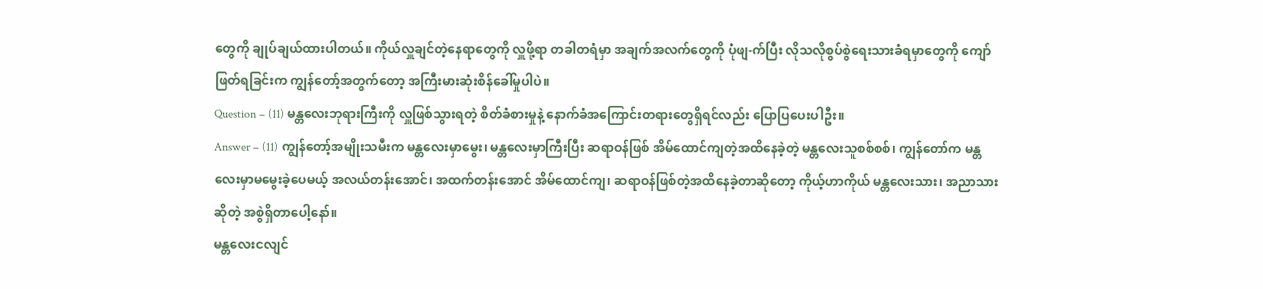တွေကို ချုပ်ချယ်ထားပါတယ်။ ကိုယ်လှူချင်တဲ့နေရာတွေကို လှူဖို့ရာ တခါတရံမှာ အချက်အလက်တွေကို ပုံဖျ-က်ပြီး လိုသလိုစွပ်စွဲရေးသားခံရမှာတွေကို ကျော်ဖြတ်ရခြင်းက ကျွန်တော့်အတွက်တော့ အကြီးမားဆုံးစိန်ခေါ်မှုပါပဲ။
Question – (11) မန္တလေးဘုရားကြီးကို လှူဖြစ်သွားရတဲ့ စိတ်ခံစားမှုနဲ့ နောက်ခံအကြောင်းတရားတွေရှိရင်လည်း ပြောပြပေးပါဦး။
Answer – (11) ကျွန်တော့်အမျိုးသမီးက မန္တလေးမှာမွေး၊ မန္တလေးမှာကြီးပြီး ဆရာဝန်ဖြစ် အိမ်ထောင်ကျတဲ့အထိနေခဲ့တဲ့ မန္တလေးသူစစ်စစ်၊ ကျွန်တော်က မန္တလေးမှာမမွေးခဲ့ပေမယ့် အလယ်တန်းအောင်၊ အထက်တန်းအောင် အိမ်ထောင်ကျ၊ ဆရာဝန်ဖြစ်တဲ့အထိနေခဲ့တာဆိုတော့ ကိုယ့်ဟာကိုယ် မန္တလေးသား၊ အညာသားဆိုတဲ့ အစွဲရှိတာပေါ့နော်။
မန္တလေးငလျင်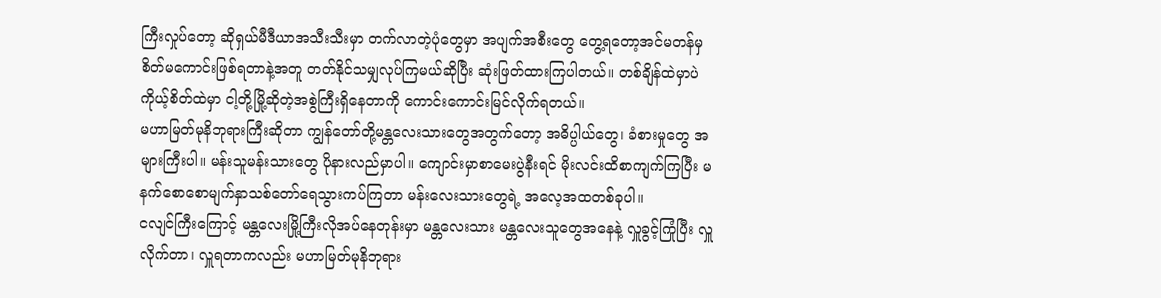ကြီးလှုပ်တော့ ဆိုရှယ်မီဒီယာအသီးသီးမှာ တက်လာတဲ့ပုံတွေမှာ အပျက်အစီးတွေ တွေ့ရတော့အင်မတန်မှ စိတ်မကောင်းဖြစ်ရတာနဲ့အတူ တတ်နိုင်သမျှလုပ်ကြမယ်ဆိုပြီး ဆုံးဖြတ်ထားကြပါတယ်။ တစ်ချိန်ထဲမှာပဲ ကိုယ့်စိတ်ထဲမှာ ငါ့တို့မြို့ဆိုတဲ့အစွဲကြီးရှိနေတာကို ကောင်းကောင်းမြင်လိုက်ရတယ်။
မဟာမြတ်မုနိဘုရားကြီးဆိုတာ ကျွန်တော်တို့မန္တလေးသားတွေအတွက်တော့ အဓိပ္ပါယ်တွေ၊ ခံစားမှုတွေ အများကြီးပါ။ မန်းသူမန်းသားတွေ ပိုနားလည်မှာပါ။ ကျောင်းမှာစာမေးပွဲနီးရင် မိုးလင်းထိစာကျက်ကြပြီး မနက်စောစောမျက်နှာသစ်တော်ရေသွားကပ်ကြတာ မန်းလေးသားတွေရဲ့ အလေ့အထတစ်ခုပါ။
ငလျင်ကြီးကြောင့် မန္တလေးမြို့ကြီးလိုအပ်နေတုန်းမှာ မန္တလေးသား မန္တလေးသူတွေအနေနဲ့ လှူခွင့်ကြုံပြီး လှူလိုက်တာ၊ လှူရတာကလည်း မဟာမြတ်မုနိဘုရား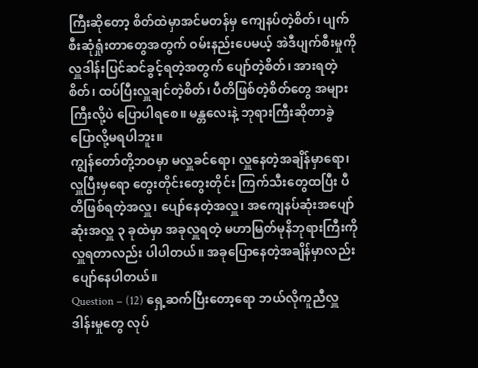ကြီးဆိုတော့ စိတ်ထဲမှာအင်မတန်မှ ကျေနပ်တဲ့စိတ်၊ ပျက်စီးဆုံရှုံးတာတွေအတွက် ဝမ်းနည်းပေမယ့် အဲဒီပျက်စီးမှုကို လှူဒါန်းပြင်ဆင်ခွင့်ရတဲ့အတွက် ပျော်တဲ့စိတ်၊ အားရတဲ့စိတ်၊ ထပ်ပြီးလှူချင်တဲ့စိတ်၊ ပီတိဖြစ်တဲ့စိတ်တွေ အများကြီးလို့ပဲ ပြောပါရစေ။ မန္တလေးနဲ့ ဘုရားကြီးဆိုတာခွဲပြောလို့မရပါဘူး။
ကျွန်တော်တို့ဘဝမှာ မလှူခင်ရော၊ လှူနေတဲ့အချိန်မှာရော၊ လှူပြီးမှရော တွေးတိုင်းတွေးတိုင်း ကြက်သီးတွေထပြီး ပီတိဖြစ်ရတဲ့အလှူ၊ ပျော်နေတဲ့အလှူ၊ အကျေနပ်ဆုံးအပျော်ဆုံးအလှူ ၃ ခုထဲမှာ အခုလှူရတဲ့ မဟာမြတ်မုနိဘုရားကြီးကို လှူရတာလည်း ပါပါတယ်။ အခုပြောနေတဲ့အချိန်မှာလည်း ပျော်နေပါတယ်။
Question – (12) ရှေ့ဆက်ပြီးတော့ရော ဘယ်လိုကူညီလှူဒါန်းမှုတွေ လုပ်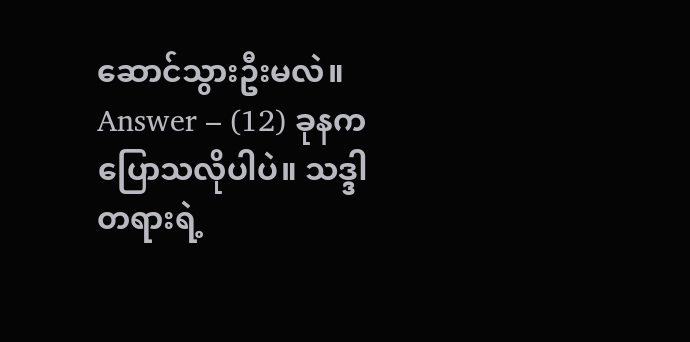ဆောင်သွားဦးမလဲ။
Answer – (12) ခုနကပြောသလိုပါပဲ။ သဒ္ဒါတရားရဲ့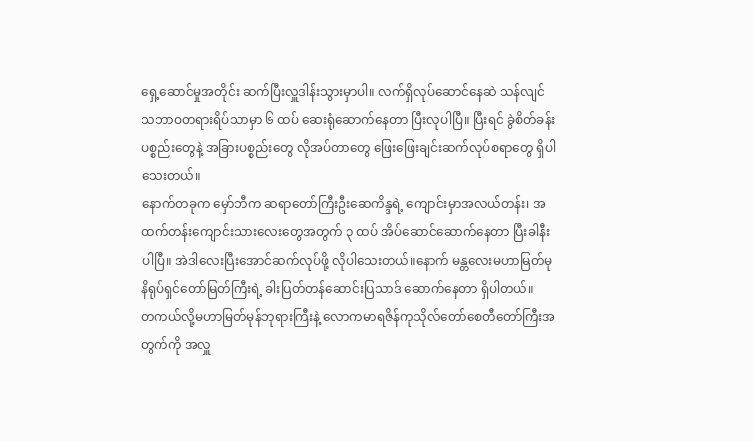ရှေ့ဆောင်မှုအတိုင်း ဆက်ပြီးလှူဒါန်းသွားမှာပါ။ လက်ရှိလုပ်ဆောင်နေဆဲ သန်လျင်သဘာဝတရားရိပ်သာမှာ ၆ ထပ် ဆေးရုံဆောက်နေတာ ပြီးလုပါပြီ။ ပြီးရင် ခွဲစိတ်ခန်းပစ္စည်းတွေနဲ့ အခြားပစ္စည်းတွေ လိုအပ်တာတွေ ဖြေးဖြေးချင်းဆက်လုပ်စရာတွေ ရှိပါသေးတယ်။
နောက်တခုက မှော်ဘီက ဆရာတော်ကြီးဦးဆေကိန္ဒရဲ့ ကျောင်းမှာအလယ်တန်း၊ အထက်တန်းကျောင်းသားလေးတွေအတွက် ၃ ထပ် အိပ်ဆောင်ဆောက်နေတာ ပြီးခါနီးပါပြီ။ အဲဒါလေးပြီးအောင်ဆက်လုပ်ဖို့ လိုပါသေးတယ်။နောက် မန္တလေးမဟာမြတ်မုနိရုပ်ရှင်တော်မြတ်ကြီးရဲ့ ခါးပြတ်တန်ဆောင်းပြသာဒ် ဆောက်နေတာ ရှိပါတယ်။
တကယ်လို့မဟာမြတ်မုန်ဘုရားကြီးနဲ့ လောကမာရဇိန်ကုသိုလ်တော်စေတီတော်ကြီးအတွက်ကို အလှူ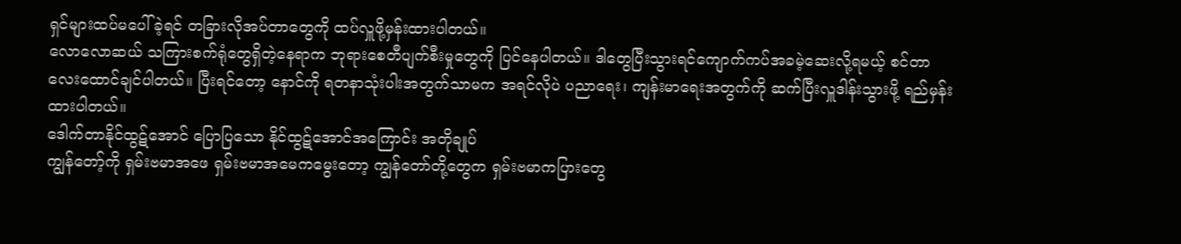ရှင်များထပ်မပေါ်ခဲ့ရင် တခြားလိုအပ်တာတွေကို ထပ်လှူဖို့မှန်းထားပါတယ်။
လောလောဆယ် သကြားစက်ရုံတွေရှိတဲ့နေရာက ဘုရားစေတီပျက်စီးမှုတွေကို ပြင်နေပါတယ်။ ဒါတွေပြီးသွားရင်ကျောက်ကပ်အခမဲ့ဆေးလို့ရမယ့် စင်တာလေးထောင်ချင်ပါတယ်။ ပြီးရင်တော့ နောင်ကို ရတနာသုံးပါးအတွက်သာမက အရင်လိုပဲ ပညာရေး၊ ကျန်းမာရေးအတွက်ကို ဆက်ပြီးလှူဒါန်းသွားဖို့ ရည်မှန်းထားပါတယ်။
ဒေါက်တာနိုင်ထွဋ်အောင် ပြောပြသော နိုင်ထွဋ်အောင်အကြောင်း အတိုချုပ်
ကျွန်တော့်ကို ရှမ်းဗမာအဖေ ရှမ်းဗမာအမေကမွေးတော့ ကျွန်တော်တို့တွေက ရှမ်းဗမာကပြားတွေ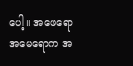ပေါ့။ အဖေရောအမေရောက အ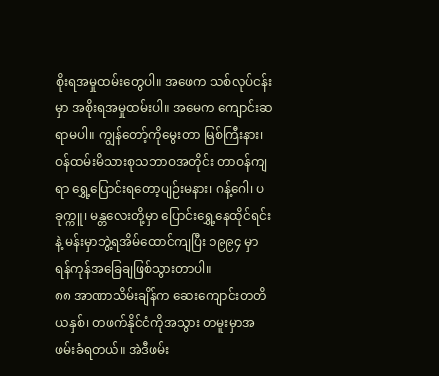စိုးရအမှုထမ်းတွေပါ။ အဖေက သစ်လုပ်ငန်းမှာ အစိုးရအမှုထမ်းပါ။ အမေက ကျောင်းဆရာမပါ။ ကျွန်တော့်ကိုမွေးတာ မြစ်ကြီးနား၊ ဝန်ထမ်းမိသားစုသဘာဝအတိုင်း တာဝန်ကျရာ ရွှေ့ပြောင်းရတော့ပျဉ်းမနား၊ ဂန့်ဂေါ၊ ပခုက္ကူ၊ မန္တလေးတို့မှာ ပြောင်းရွှေ့နေထိုင်ရင်းနဲ့ မန်းမှာဘွဲ့ရအိမ်ထောင်ကျပြီး ၁၉၉၄ မှာ ရန်ကုန်အခြေချဖြစ်သွားတာပါ။
၈၈ အာဏာသိမ်းချိန်က ဆေးကျောင်းတတိယနှစ်၊ တဖက်နိုင်ငံကိုအသွား တမူးမှာအဖမ်းခံရတယ်။ အဲဒီဖမ်း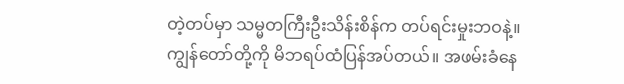တဲ့တပ်မှာ သမ္မတကြီးဦးသိန်းစိန်က တပ်ရင်းမှုးဘဝနဲ့။ ကျွန်တော်တို့ကို မိဘရပ်ထံပြန်အပ်တယ်။ အဖမ်းခံနေ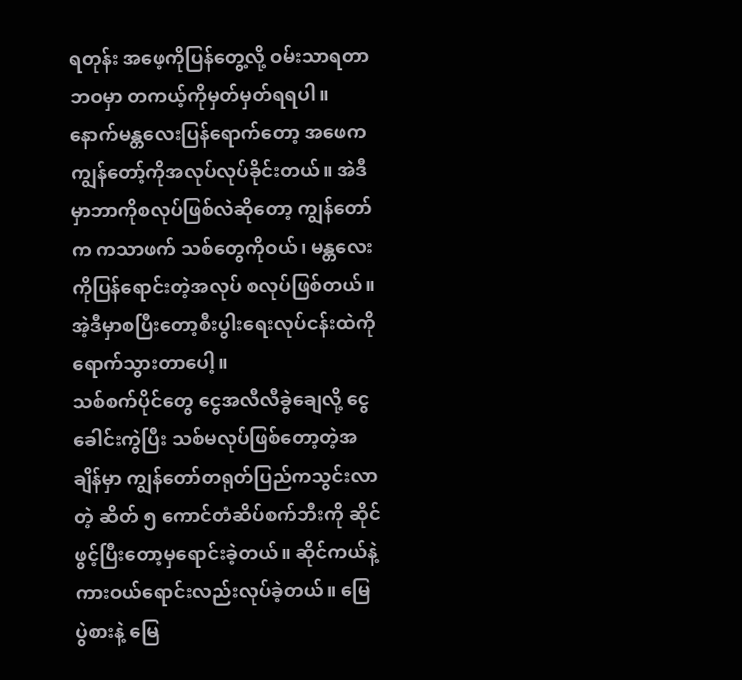ရတုန်း အဖေ့ကိုပြန်တွေ့လို့ ဝမ်းသာရတာဘဝမှာ တကယ့်ကိုမှတ်မှတ်ရရပါ။
နောက်မန္တလေးပြန်ရောက်တော့ အဖေက ကျွန်တော့်ကိုအလုပ်လုပ်ခိုင်းတယ်။ အဲဒီမှာဘာကိုစလုပ်ဖြစ်လဲဆိုတော့ ကျွန်တော်က ကသာဖက် သစ်တွေကိုဝယ်၊ မန္တလေးကိုပြန်ရောင်းတဲ့အလုပ် စလုပ်ဖြစ်တယ်။ အဲ့ဒီမှာစပြီးတော့စီးပွါးရေးလုပ်ငန်းထဲကို ရောက်သွားတာပေါ့။
သစ်စက်ပိုင်တွေ ငွေအလီလီခွဲချေလို့ ငွေခေါင်းကွဲပြီး သစ်မလုပ်ဖြစ်တော့တဲ့အချိန်မှာ ကျွန်တော်တရုတ်ပြည်ကသွင်းလာတဲ့ ဆိတ် ၅ ကောင်တံဆိပ်စက်ဘီးကို ဆိုင်ဖွင့်ပြီးတော့မှရောင်းခဲ့တယ်။ ဆိုင်ကယ်နဲ့ ကားဝယ်ရောင်းလည်းလုပ်ခဲ့တယ်။ မြေပွဲစားနဲ့ မြေ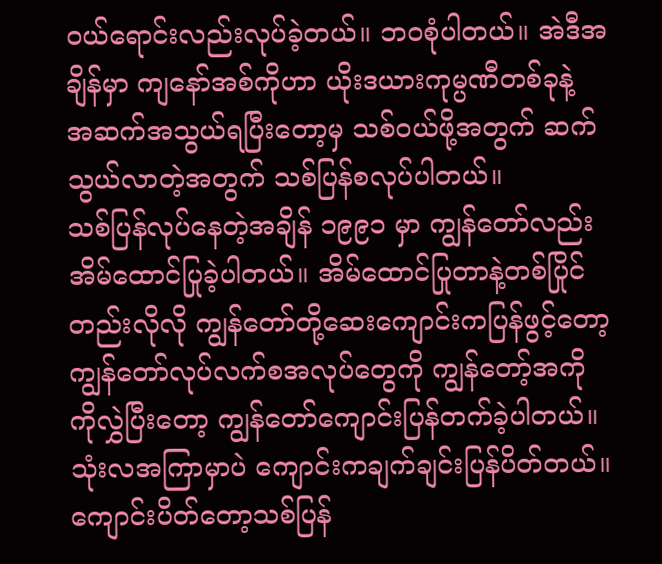ဝယ်ရောင်းလည်းလုပ်ခဲ့တယ်။ ဘဝစုံပါတယ်။ အဲဒီအချိန်မှာ ကျနော်အစ်ကိုဟာ ယိုးဒယားကုမ္ပဏီတစ်ခုနဲ့ အဆက်အသွယ်ရပြီးတော့မှ သစ်ဝယ်ဖို့အတွက် ဆက်သွယ်လာတဲ့အတွက် သစ်ပြန်စလုပ်ပါတယ်။
သစ်ပြန်လုပ်နေတဲ့အချိန် ၁၉၉၁ မှာ ကျွန်တော်လည်းအိမ်ထောင်ပြုခဲ့ပါတယ်။ အိမ်ထောင်ပြုတာနဲ့တစ်ပြိုင်တည်းလိုလို ကျွန်တော်တို့ဆေးကျောင်းကပြန်ဖွင့်တော့ ကျွန်တော်လုပ်လက်စအလုပ်တွေကို ကျွန်တော့်အကိုကိုလွှဲပြီးတော့ ကျွန်တော်ကျောင်းပြန်တက်ခဲ့ပါတယ်။ သုံးလအကြာမှာပဲ ကျောင်းကချက်ချင်းပြန်ပိတ်တယ်။ ကျောင်းပိတ်တော့သစ်ပြန်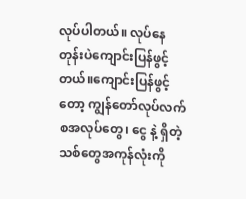လုပ်ပါတယ်။ လုပ်နေတုန်းပဲကျောင်းပြန်ဖွင့်တယ်။ကျောင်းပြန်ဖွင့်တော့ ကျွန်တော်လုပ်လက်စအလုပ်တွေ၊ ငွေ နဲ့ ရှိတဲ့သစ်တွေအကုန်လုံးကို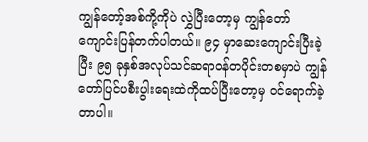ကျွန်တော့်အစ်ကို့ကိုပဲ လွှဲပြီးတော့မှ ကျွန်တော်ကျောင်းပြန်တက်ပါတယ်။ ၉၄ မှာဆေးကျောင်းပြီးခဲ့ပြီး ၉၅ ခုနှစ်အလုပ်သင်ဆရာဝန်တပိုင်းတစမှာပဲ ကျွန်တော်ပြင်ပစီးပွါးရေးထဲကိုထပ်ပြီးတော့မှ ဝင်ရောက်ခဲ့တာပါ။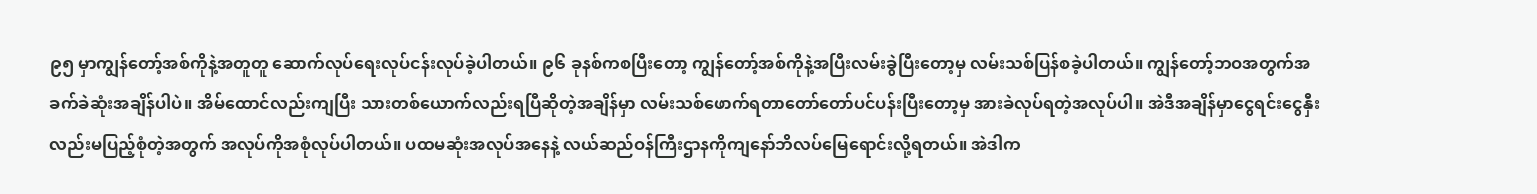၉၅ မှာကျွန်တော့်အစ်ကိုနဲ့အတူတူ ဆောက်လုပ်ရေးလုပ်ငန်းလုပ်ခဲ့ပါတယ်။ ၉၆ ခုနစ်ကစပြီးတော့ ကျွန်တော့်အစ်ကိုနဲ့အပြီးလမ်းခွဲပြီးတော့မှ လမ်းသစ်ပြန်စခဲ့ပါတယ်။ ကျွန်တော့်ဘဝအတွက်အခက်ခဲဆုံးအချိန်ပါပဲ။ အိမ်ထောင်လည်းကျပြီး သားတစ်ယောက်လည်းရပြီဆိုတဲ့အချိန်မှာ လမ်းသစ်ဖောက်ရတာတော်တော်ပင်ပန်းပြီးတော့မှ အားခဲလုပ်ရတဲ့အလုပ်ပါ။ အဲဒီအချိန်မှာငွေရင်းငွေနှီးလည်းမပြည့်စုံတဲ့အတွက် အလုပ်ကိုအစုံလုပ်ပါတယ်။ ပထမဆုံးအလုပ်အနေနဲ့ လယ်ဆည်ဝန်ကြီးဌာနကိုကျနော်ဘိလပ်မြေရောင်းလို့ရတယ်။ အဲဒါက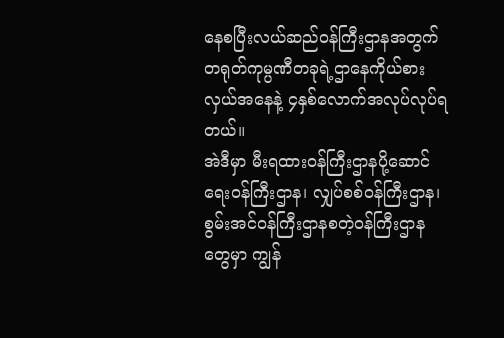နေစပြီးလယ်ဆည်ဝန်ကြီးဌာနအတွက် တရုတ်ကုမ္ပဏီတခုရဲ့ဌာနေကိုယ်စားလှယ်အနေနဲ့ ၄နှစ်လောက်အလုပ်လုပ်ရတယ်။
အဲဒီမှာ မီးရထားဝန်ကြီးဌာနပို့ဆောင်ရေးဝန်ကြီးဌာန၊ လျှပ်စစ်ဝန်ကြီးဌာန၊ စွမ်းအင်ဝန်ကြီးဌာနစတဲ့ဝန်ကြီးဌာနတွေမှာ ကျွန်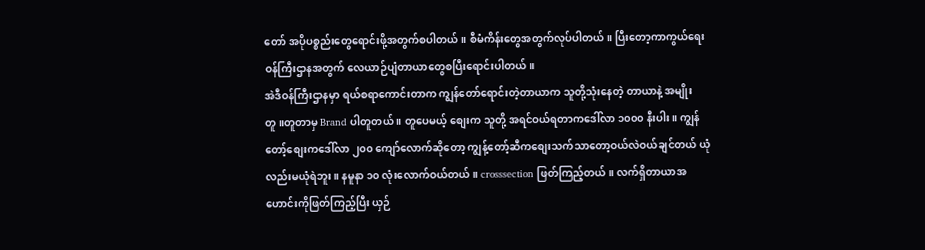တော် အပိုပစ္စည်းတွေရောင်းဖို့အတွက်စပါတယ်။ စီမံကိန်းတွေအတွက်လုပ်ပါတယ်။ ပြီးတော့ကာကွယ်ရေးဝန်ကြီးဌာနအတွက် လေယာဉ်ပျံတာယာတွေစပြီးရောင်းပါတယ်။
အဲဒီဝန်ကြီးဌာနမှာ ရယ်စရာကောင်းတာက ကျွန်တော်ရောင်းတဲ့တာယာက သူတို့သုံးနေတဲ့ တာယာနဲ့ အမျိုးတူ။တူတာမှ Brand ပါတူတယ် ။ တူပေမယ့် စျေးက သူတို့ အရင်ဝယ်ရတာကဒေါ်လာ ၁၀၀၀ နီးပါး။ ကျွန်တော့်စျေးကဒေါ်လာ ၂၀၀ ကျော်လောက်ဆိုတော့ ကျွန့်တော့်ဆီကစျေးသက်သာတော့ဝယ်လဲဝယ်ချင်တယ် ယုံလည်းမယုံရဲဘူး။ နမူနာ ၁၀ လုံးလောက်ဝယ်တယ်။ crosssection ဖြတ်ကြည့်တယ်။ လက်ရှိတာယာအဟောင်းကိုဖြတ်ကြည့်ပြီး ယှဉ်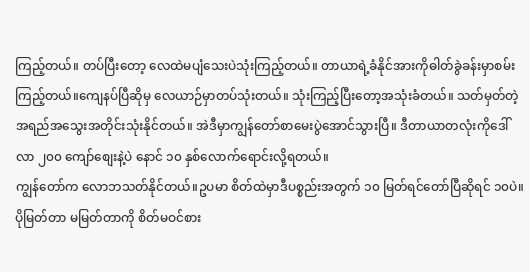ကြည့်တယ်။ တပ်ပြီးတော့ လေထဲမပျံသေးပဲသုံးကြည့်တယ်။ တာယာရဲ့ခံနိုင်အားကိုဓါတ်ခွဲခန်းမှာစမ်းကြည့်တယ်။ကျေနပ်ပြီဆိုမှ လေယာဉ်မှာတပ်သုံးတယ်။ သုံးကြည့်ပြီးတော့အသုံးခံတယ်။ သတ်မှတ်တဲ့အရည်အသွေးအတိုင်းသုံးနိုင်တယ်။ အဲဒီမှာကျွန်တော်စာမေးပွဲအောင်သွားပြီ။ ဒီတာယာတလုံးကိုဒေါ်လာ ၂၀၀ ကျော်စျေးနဲ့ပဲ နောင် ၁၀ နှစ်လောက်ရောင်းလို့ရတယ်။
ကျွန်တော်က လောဘသတ်နိုင်တယ်။ဥပမာ စိတ်ထဲမှာဒီပစ္စည်းအတွက် ၁၀ မြတ်ရင်တော်ပြီဆိုရင် ၁၀ပဲ။ ပိုမြတ်တာ မမြတ်တာကို စိတ်မဝင်စား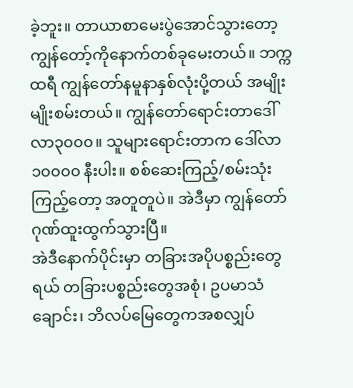ခဲ့ဘူး။ တာယာစာမေးပွဲအောင်သွားတော့ ကျွန်တော့်ကိုနောက်တစ်ခုမေးတယ်။ ဘက္ကထရီ ကျွန်တော်နမူနာနှစ်လုံးပို့တယ် အမျိုးမျိုးစမ်းတယ်။ ကျွန်တော်ရောင်းတာဒေါ်လာ၃၀၀၀။ သူများရောင်းတာက ဒေါ်လာ ၁၀၀၀၀ နီးပါး။ စစ်ဆေးကြည့်/စမ်းသုံးကြည့်တော့ အတူတူပဲ။ အဲဒီမှာ ကျွန်တော်ဂုဏ်ထူးထွက်သွားပြီ။
အဲဒီနောက်ပိုင်းမှာ တခြားအပိုပစ္စည်းတွေရယ် တခြားပစ္စည်းတွေအစုံ၊ ဥပမာသံချောင်း၊ ဘိလပ်မြေတွေကအစလျှပ်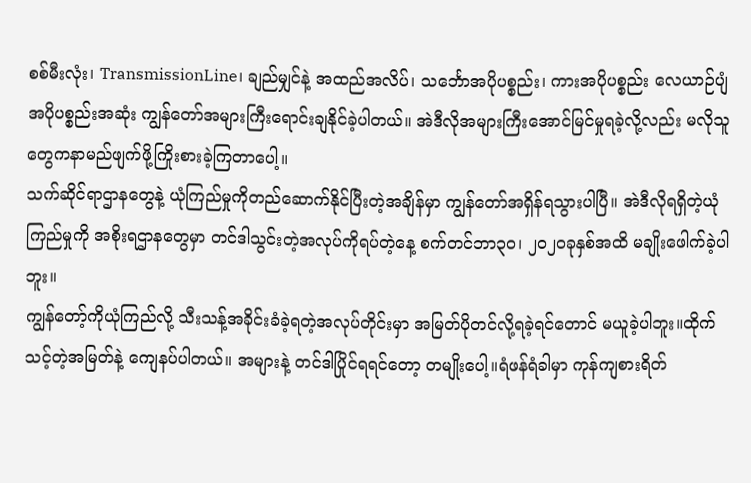စစ်မီးလုံး၊ TransmissionLine၊ ချည်မျှင်နဲ့ အထည်အလိပ်၊ သင်္ဘောအပိုပစ္စည်း၊ ကားအပိုပစ္စည်း လေယာဉ်ပျံအပိုပစ္စည်းအဆုံး ကျွန်တော်အများကြီးရောင်းချနိုင်ခဲ့ပါတယ်။ အဲဒီလိုအများကြီးအောင်မြင်မှုရခဲ့လို့လည်း မလိုသူတွေကနာမည်ဖျက်ဖို့ကြိုးစားခဲ့ကြတာပေါ့။
သက်ဆိုင်ရာဌာနတွေနဲ့ ယုံကြည်မှုကိုတည်ဆောက်နိုင်ပြီးတဲ့အချိန်မှာ ကျွန်တော်အရှိန်ရသွားပါပြီ။ အဲဒီလိုရရှိတဲ့ယုံကြည်မှုကို အစိုးရဌာနတွေမှာ တင်ဒါသွင်းတဲ့အလုပ်ကိုရပ်တဲ့နေ့ စက်တင်ဘာ၃၀၊ ၂၀၂၀ခုနှစ်အထိ မချိုးဖေါက်ခဲ့ပါဘူး။
ကျွန်တော့်ကိုယုံကြည်လို့ သီးသန့်အခိုင်းခံခဲ့ရတဲ့အလုပ်တိုင်းမှာ အမြတ်ပိုတင်လို့ရခဲ့ရင်တောင် မယူခဲ့ပါဘူး။ထိုက်သင့်တဲ့အမြတ်နဲ့ ကျေနပ်ပါတယ်။ အများနဲ့ တင်ဒါပြိုင်ရရင်တော့ တမျိုးပေါ့။ရံဖန်ရံခါမှာ ကုန်ကျစားရိတ်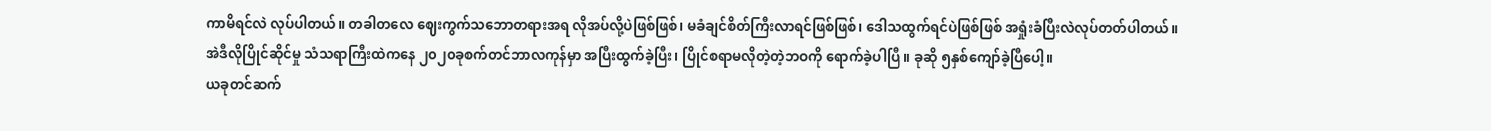ကာမိရင်လဲ လုပ်ပါတယ်။ တခါတလေ ဈေးကွက်သဘောတရားအရ လိုအပ်လို့ပဲဖြစ်ဖြစ်၊ မခံချင်စိတ်ကြီးလာရင်ဖြစ်ဖြစ်၊ ဒေါသထွက်ရင်ပဲဖြစ်ဖြစ် အရှုံးခံပြီးလဲလုပ်တတ်ပါတယ်။
အဲဒီလိုပြိုင်ဆိုင်မှု သံသရာကြီးထဲကနေ ၂၀၂၀ခုစက်တင်ဘာလကုန်မှာ အပြီးထွက်ခဲ့ပြီး၊ ပြိုင်စရာမလိုတဲ့တဲ့ဘဝကို ရောက်ခဲ့ပါပြီ။ ခုဆို ၅နှစ်ကျော်ခဲ့ပြီပေါ့။
ယခုတင်ဆက်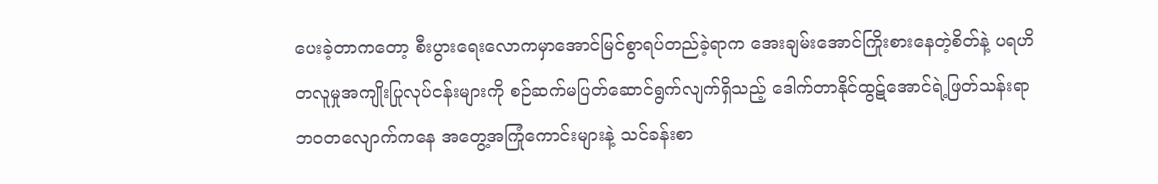ပေးခဲ့တာကတော့ စီးပွားရေးလောကမှာအောင်မြင်စွာရပ်တည်ခဲ့ရာက အေးချမ်းအောင်ကြိုးစားနေတဲ့စိတ်နဲ့ ပရဟိတလူမှုအကျိုးပြုလုပ်ငန်းများကို စဉ်ဆက်မပြတ်ဆောင်ရွက်လျက်ရှိသည့် ဒေါက်တာနိုင်ထွဋ်အောင်ရဲ့ဖြတ်သန်းရာ ဘဝတလျောက်ကနေ အတွေ့အကြုံကောင်းများနဲ့ သင်ခန်းစာ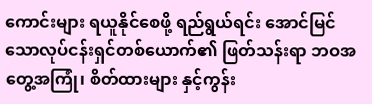ကောင်းများ ရယူနိုင်စေဖို့ ရည်ရွယ်ရင်း အောင်မြင်သောလုပ်ငန်းရှင်တစ်ယောက်၏ ဖြတ်သန်းရာ ဘဝအတွေ့အကြုံ၊ စိတ်ထားများ နှင့်ကွန်း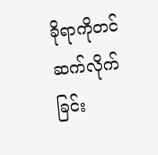ခိုရာကိုတင်ဆက်လိုက်ခြင်း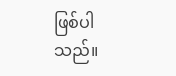ဖြစ်ပါသည်။